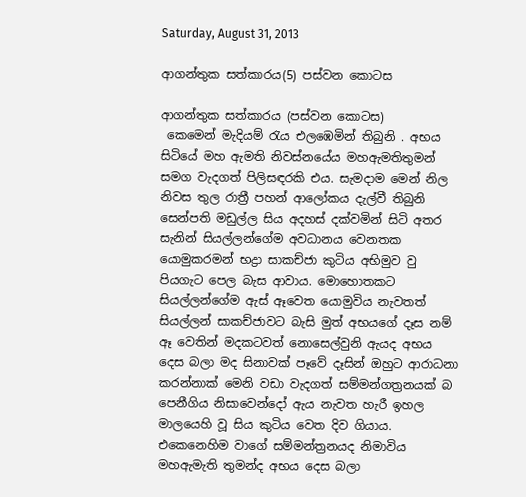Saturday, August 31, 2013

ආගන්තුක සත්කාරය(5) පස්වන කොටස

ආගන්තුක සත්කාරය (පස්වන කොටස)
 කෙමෙන් මැදියම් රැය එලඹෙමින් තිබුනි . අභය සිටියේ මහ ඇමති නිවස්නයේය මහඇමතිතුමන් සමග වැදගත් පිලිසඳරකි එය. සැමදාම මෙන් නිල නිවස තුල රාත්‍රී පහන් ආලෝකය දැල්වී තිබුනි  සෙන්පති මඩුල්ල සිය අදහස් දක්වමින් සිටි අතර සැනින් සියල්ලන්ගේම අවධානය වෙනතක යොමුකරමන් භද්‍රා සාකච්ජා කුටිය අභිමුව වු පියගැට පෙල බැස ආවාය. මොහොතකට සියල්ලන්ගේම ඇස් ඈවෙත යොමුවිය නැවතත් සියල්ලන් සාකච්ජාවට බැසි මුත් අභයගේ දෑස නම් ඈ වෙතින් මදකටවත් නොසෙල්වුනි ඇයද අභය දෙස බලා මද සිනාවක් පෑවේ දෑසින් ඔහුට ආරාධනා කරන්නාක් මෙනි වඩා වැදගත් සම්මන්ගත්‍රනයක් බ පෙනීගිය නිසාවෙන්දෝ ඇය නැවත හැරී ඉහල මාලයෙහි වූ සිය කුටිය වෙත දිව ගියාය. එකෙනෙහිම වාගේ සම්මන්ත්‍රනයද නිමාවිය මහඇමැති තුමන්ද අභය දෙස බලා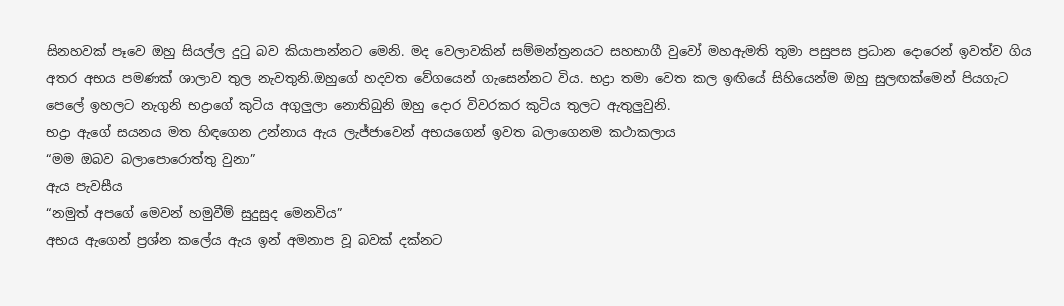සිනහවක් පෑවෙ ඔහු සියල්ල දුටු බව කියාපාන්නට මෙනි. මද වෙලාවකින් සම්මන්ත්‍රනයට සහභාගී වුවෝ මහඇමති තුමා පසුපස ප්‍රධාන දොරෙන් ඉවත්ව ගිය අතර අභය පමණක් ශාලාව තුල නැවතුනි.ඔහුගේ හදවත වේගයෙන් ගැසෙන්නට විය. භද්‍රා තමා වෙත කල ඉඟියේ සිහියෙන්ම ඔහු සුලඟක්මෙන් පියගැට පෙලේ ඉහලට නැගුනි භද්‍රාගේ කුටිය අගුලුලා නොතිබුනි ඔහු දොර විවරකර කුටිය තුලට ඇතුලුවුනි.
භද්‍රා ඇගේ සයනය මත හිඳගෙන උන්නාය ඇය ලැජ්ජාවෙන් අභයගෙන් ඉවත බලාගෙනම කථාකලාය
“මම ඔබව බලාපොරොත්තු වුනා”
ඇය පැවසීය
“නමුත් අපගේ මෙවන් හමුවීම් සුදුසුද මෙනවිය”
අභය ඇගෙන් ප්‍රශ්න කලේය ඇය ඉන් අමනාප වූ බවක් දක්නට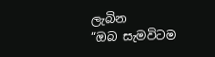ලැබින
“ඔබ සැමවිටම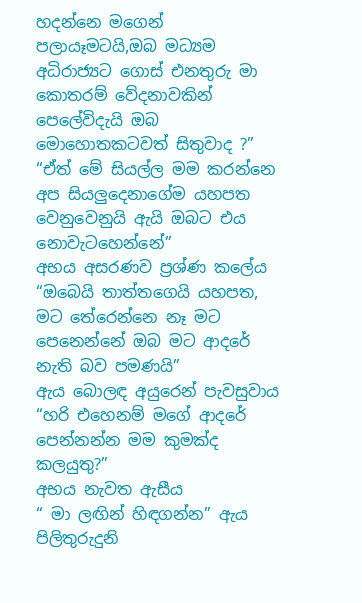හදන්නෙ මගෙන් පලායෑමටයි,ඔබ මධ්‍යම අධිරාජ්‍යට ගොස් එනතුරු මා කොතරම් වේදනාවකින් පෙලේවිදැයි ඔබ මොහොතකටවත් සිතුවාද ?”
“ඒත් මේ සියල්ල මම කරන්නෙ අප සියලුදෙනාගේම යහපත වෙනුවෙනුයි ඇයි ඔබට එය නොවැටහෙන්නේ”
අභය අසරණව ප්‍රශ්ණ කලේය
“ඔ‍‍බෙයි තාත්තගෙයි යහපත, මට තේරෙන්නෙ නෑ මට පෙනෙන්නේ ඔබ මට ආදරේ නැති බව පමණයි”
ඇය බොලඳ අයුරෙන් පැවසුවාය
“හරි එහෙනම් මගේ ආදරේ පෙන්නන්න මම කුමක්ද කලයුතු?”
අභය නැවත ඇසීය
“ මා ලඟින් හිඳගන්න” ඇය පිලිතුරුදුනි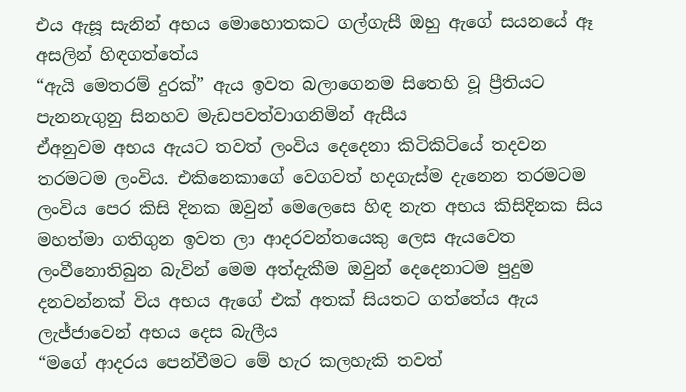එය ඇසූ සැනින් අභය මොහොතකට ගල්ගැසී ඔහු ඇගේ සයනයේ ඈ අසලින් හිඳගත්තේය
“ඇයි මෙතරම් දුරක්” ඇය ඉවත බලාගෙනම සිතෙහි වූ ප්‍රීතියට පැනනැගුනු සිනහව මැඩපවත්වාගනිමින් ඇසීය
ඒඅනුවම අභය ඇයට තවත් ලංවිය දෙදෙනා කිටිකිටියේ තදවන තරමටම ලංවිය. එකිනෙකාගේ වෙගවත් හදගැස්ම දැනෙන තරමටම ලංවිය පෙර කිසි දිනක ඔවුන් මෙලෙසෙ හිඳ නැත අභය කිසිදිනක සිය මහත්මා ගතිගුන ඉවත ලා ආදරවන්තයෙකු ලෙස ඇයවෙත ලංවීනොතිබුන බැවින් මෙම අත්දැකීම ඔවුන් දෙදෙනාටම පුදුම දනවන්නක් විය අභය ඇගේ එක් අතක් සියතට ගත්තේය ඇය ලැජ්ජාවෙන් අභය දෙස බැලීය
“මගේ ආදරය පෙන්වීමට මේ හැර කලහැකි තවත්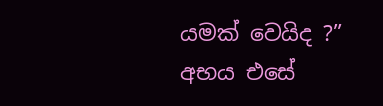යමක් වෙයිද ?”
අභය එසේ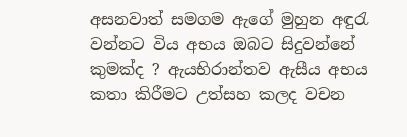අසනවාත් සමගම ඇගේ මුහුන අඳුරැ වන්නට විය අභය ඔබට සිදුවන්නේ කුමක්ද ? ඇයභිරාන්තව ඇසීය අභය කතා කිරීමට උත්සහ කලද වචන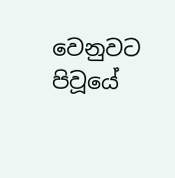වෙනුවට පිවූයේ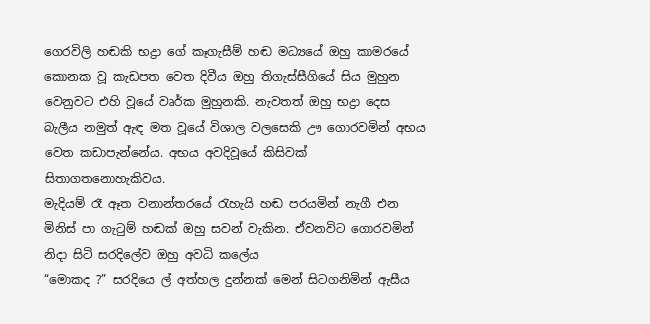ගෙරවිලි හඬකි භද්‍රා ගේ කෑගැසීම් හඬ මධ්‍යයේ ඔහු කාමරයේ කොනක වූ කැඩපත වෙත දිවීය ඔහු තිගැස්සීගියේ සිය මුහුන වෙනුවට එහි වූයේ වෘර්ක මුහුනකි. නැවතත් ඔහු භද්‍රා දෙස බැලීය නමුත් ඇඳ මත වූයේ විශාල වලසෙකි ඌ ගොරවමින් අභය වෙත කඩාපැන්නේය. අභය අවදිවූයේ කිසිවක් සිතාගතනොහැකිවය.
මැදියම් රෑ ඈත වනාන්තරයේ රැහැයි හඬ පරයමින් නැගී එන මිනිස් පා ගැටුම් හඬක් ඔහු සවන් වැකින. ඒවනවිට ගොරවමින් නිදා සිටි සරදිලේව ඔහු අවධි කලේය
“මොකද ?” සරදියෙ ල් අත්හල දුන්නක් මෙන් සිටගනිමින් ඇසීය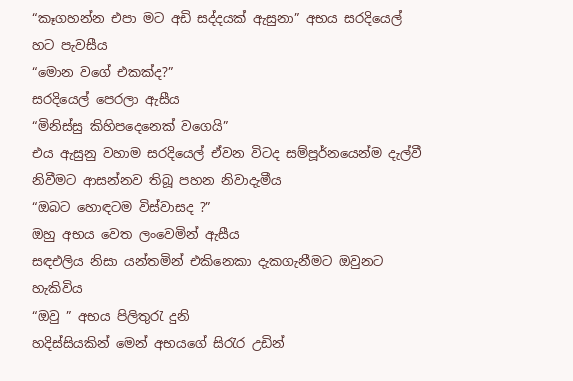“කෑගහන්න එපා මට අඩි සද්දයක් ඇසුනා” අභය සරදියෙල් හට පැවසීය
“මොන වගේ එකක්ද?”
සරදියෙල් පෙරලා ඇසීය
“මිනිස්සු කිහිපදෙනෙක් වගෙයි”
එය ඇසුනු වහාම සරදියෙල් ඒවන විටද සම්පූර්නයෙන්ම දැල්වී නිවීමට ආසන්නව තිබූ පහන නිවාදැමීය
“ඔබට හොඳටම විස්වාසද ?”
ඔහු අභය වෙත ලංවෙමින් ඇසීය
සඳඑලිය නිසා යන්තමින් එකිනෙකා දැකගැනීමට ඔවුනට හැකිවිය
“ඔවු ” අභය පිලිතුරැ දුනි
හදිස්සියකින් මෙන් අභයගේ සිරැර උඩින්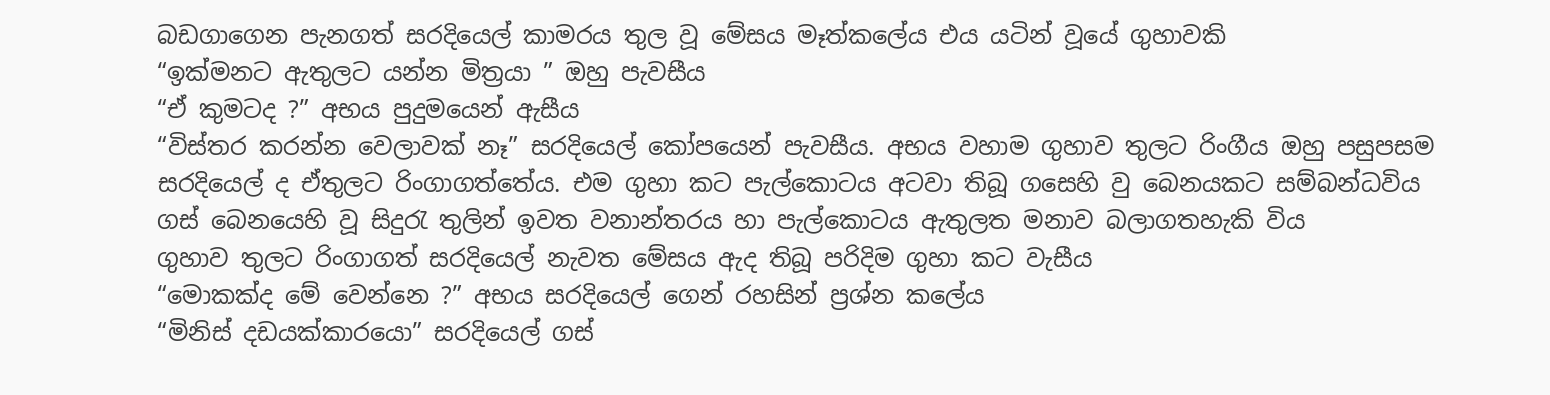බඩගාගෙන පැනගත් සරදියෙල් කාමරය තුල වූ මේසය මෑත්ක‍ලේය එය යටින් වූයේ ගුහාවකි
“ඉක්මනට ඇතුලට යන්න මිත්‍රයා ” ඔහු පැවසීය
“ඒ කුමටද ?” අභය පුදුමයෙන් ඇසීය
“විස්තර කරන්න වෙලාවක් නෑ” සරදියෙල් කෝපයෙන් පැවසීය. අභය වහාම ගුහාව තුලට රිංගීය ඔහු පසුපසම සරදියෙල් ද ඒතුලට රිංගාගත්තේය. එම ගුහා කට පැල්කොටය අටවා තිබූ ගසෙහි වු බෙනයකට සම්බන්ධවිය ගස් බෙනයෙහි වූ සිදුරැ තුලින් ඉවත වනාන්තරය හා පැල්කොටය ඇතුලත මනාව බලාගතහැකි විය
ගුහාව තුලට රිංගාගත් සරදියෙල් නැවත මේසය ඇද තිබූ පරිදිම ගුහා කට වැසීය
“මොකක්ද මේ වෙන්නෙ ?” අභය සරදියෙල් ගෙන් රහසින් ප්‍රශ්න කලේය
“මිනිස් දඩයක්කාරයො” සරදියෙල් ගස්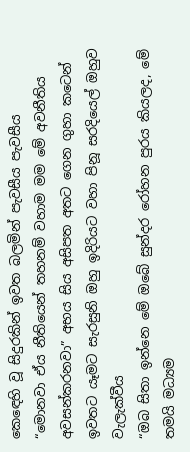ක‍ෙඳෙහි වූ සිදුරකින් ඉවත බලමින් පැවසීය පැවසීය
“මොනවා ඒය නීතියෙන් තහනම් වහාම මම මේ අවනීතිය අවසන්කරනවා” අභය සිය අසිපත අතට ගෙන ගුහා කටෙන් ඉවතට යෑමට සැරසුනි ඔහු ඉදිරියට වහා පිනූ සරදියෙල් ඔහුව වැලැක්වීය
“ඔබ සිතා ඉන්නෙ මේ ඔ‍බේ සුන්දර රෝහන පුරය කියලද, මේ තමයි මධ්‍යම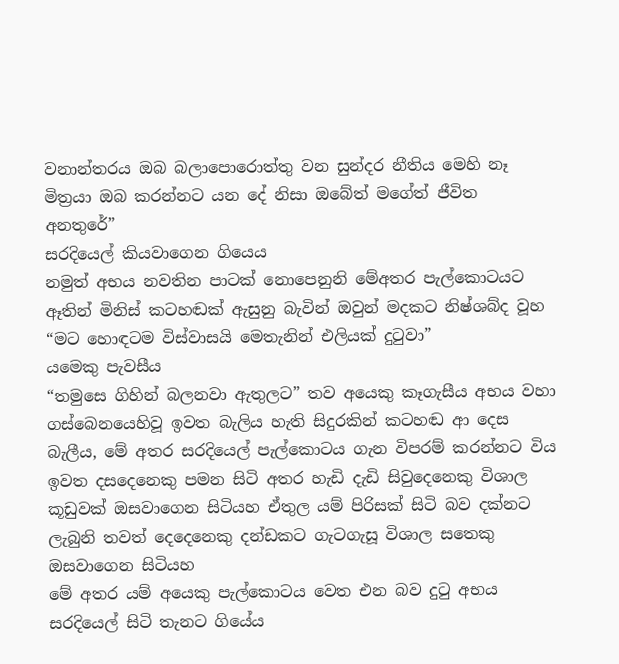වනාන්තරය ඔබ බලාපො‍රොත්තු වන සුන්දර නීතිය මෙහි නෑ මිත්‍රයා ඔබ කරන්නට යන දේ නිසා ඔබේත් මගේත් ජීවිත අනතුරේ”
සරදියෙල් කියවාගෙන ගියෙය
නමුත් අභය නවතින පාටක් නොපෙනුනි මේඅතර පැල්කොටයට ඈතින් මිනිස් කටහඬක් ඇසුනු බැවින් ඔවුන් මදකට නිෂ්ශබ්ද වූහ
“මට හොඳටම විස්වාසයි මෙතැනින් එලියක් දුටුවා”
යමෙකු පැවසීය
“තමුසෙ ගිහින් බලනවා ඇතුලට” තව අයෙකු කෑගැසීය අභය වහා ගස්බෙනයෙහිවූ ඉවත බැලිය හැති සිදුරකින් කටහඬ ආ දෙස බැලීය, මේ අතර සරදියෙල් පැල්කොටය ගැන විපරම් කරන්නට විය ඉවත දසදෙනෙකු පමන සිටි අතර හැඩි දැඩි සිවුදෙනෙකු විශාල කූඩුවක් ඔසවාගෙන සිටියහ ඒතුල යම් පිරිසක් සිටි බව දක්නට ලැබුනි තවත් දෙදෙනෙකු දන්ඩකට ගැටගැසූ විශාල සතෙකු ඔසවාගෙන සිටියහ
මේ අතර යම් අයෙකු පැල්කොටය වෙත එන බව දුටු අභය සරදියෙල් සිටි තැනට ගියේය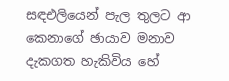සඳඑලියෙන් පැල තුලට ආ කෙනාගේ ඡායාව මනාව දැකගත හැකිවිය හේ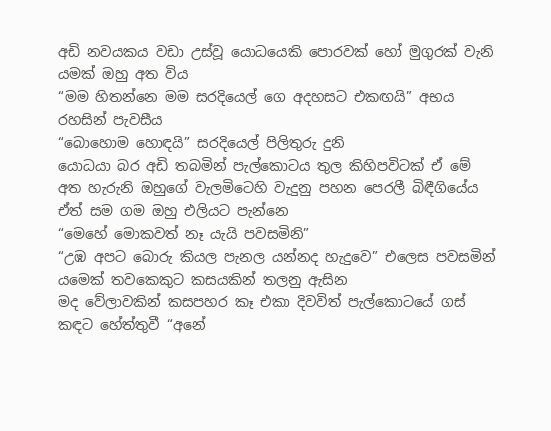අඩි නවයකය වඩා උස්වූ යොධයෙකි පොරවක් හෝ මුගුරක් වැනි යමක් ඔහු අත විය
“මම හිතන්නෙ මම සරදියෙල් ගෙ අදහසට එකඟයි” අභය රහසින් පැවසීය
“බොහොම හොඳයි” සරදියෙල් පිලිතුරු දුනි
යොධයා බර අඩි තබමින් පැල්කොටය තුල කිහිපවිටක් ඒ මේ අත හැරුනි ඔහුගේ වැලමිටෙහි වැදුනු පහන පෙරලී බිඳීගියේය
ඒත් සම ගම ඔහු එලියට පැන්නෙ
“මෙහේ මොකවත් නෑ යැයි පවසමිනි”
“උඹ අපට බොරු කියල පැනල යන්නද හැදුවෙ” එලෙස පවසමින් යමෙක් තවකෙකුට කසයකින් තලනු ඇසින
මද වේලාවකින් කසපහර කෑ එකා දිවවිත් පැල්කොටයේ ගස් කඳට හේත්තුවී “අනේ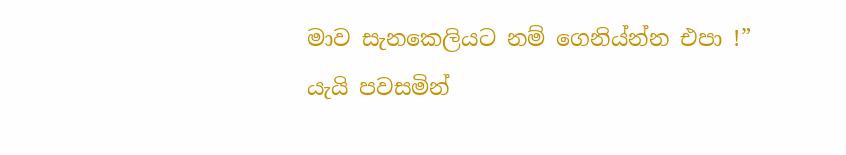මාව සැනකෙලියට නම් ගෙනිය්න්න එපා !” යැයි පවසමින්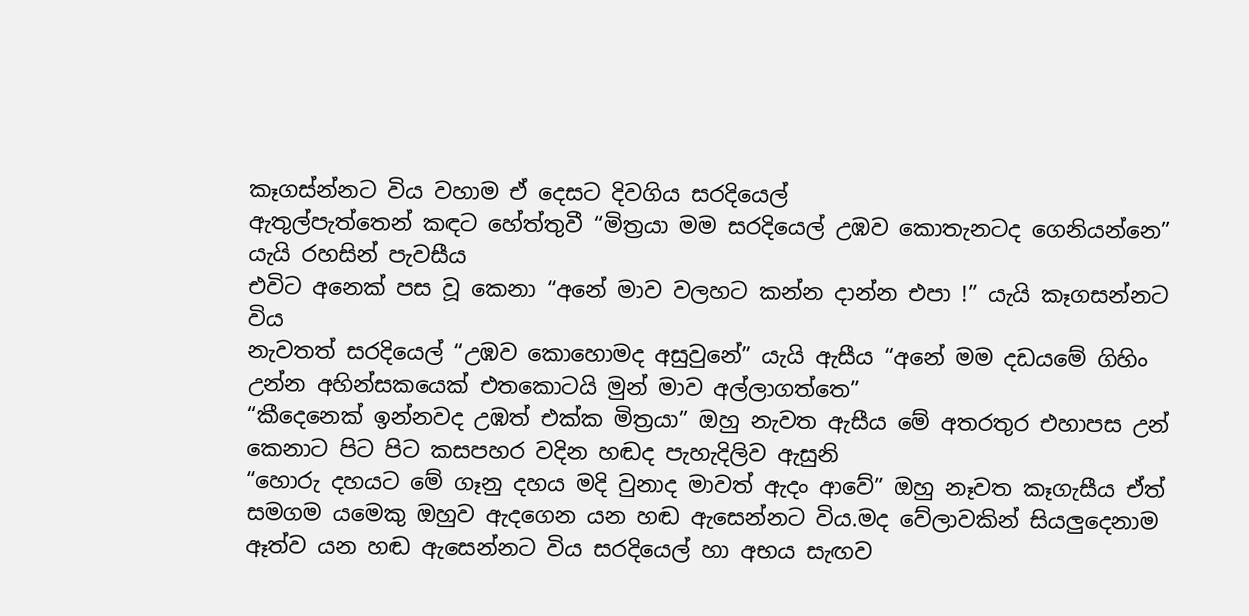කෑගස්න්නට විය වහාම ඒ දෙසට දිවගිය සරදියෙල්
ඇතුල්පැත්තෙන් කඳට හේත්තුවී “මිත්‍රයා මම සරදියෙල් උඹව කොතැනටද ගෙනියන්නෙ” යැයි රහසින් පැවසීය
එවිට අනෙක් පස වූ කෙනා “අනේ මාව වලහට කන්න දාන්න එපා !” යැයි කෑගසන්නට විය
නැවතත් සරදියෙල් “උඹව කොහොමද අසුවුනේ” යැයි ඇසීය “අනේ මම දඩයමේ ගිහිං උන්න අහින්සකයෙක් එතකොටයි මුන් මාව අල්ලාගත්තෙ”
“කීදෙනෙක් ඉන්නවද උඹත් එක්ක මිත්‍රයා” ඔහු නැවත ඇසීය මේ අතරතුර එහාපස උන් කෙනාට පිට පිට කසපහර වදින හඬද පැහැදිලිව ඇසුනි
“හොරු දහයට මේ ගෑනු දහය මදි වුනාද මාවත් ඇදං ආවේ” ඔහු නෑවත කෑගැසීය ඒත් සමගම යමෙකු ඔහුව ඇදගෙන යන හඬ ඇසෙන්නට විය.මද වේලාවකින් සියලුදෙනාම ඈත්ව යන හඬ ඇසෙන්නට විය සරදියෙල් හා අභය සැඟව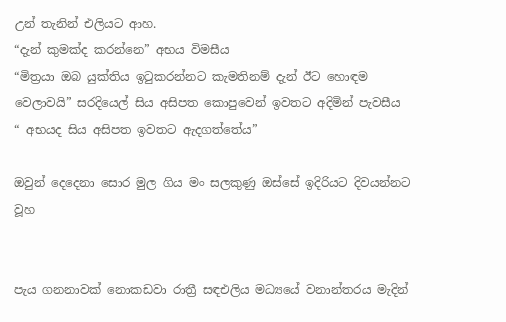උන් තැනින් එලියට ආහ.
“දැන් කුමක්ද කරන්නෙ” අභය විමසීය
“මිත්‍රයා ඔබ යුක්තිය ඉටුකරන්නට කැමතිනම් දැන් ඊට හොඳම වෙලාවයි” සරදියෙල් සිය අසිපත කොපුවෙන් ඉවතට අදිමින් පැවසීය
“ අභයද සිය අසිපත ඉවතට ඇදගත්තේය”

ඔවුන් දෙදෙනා සොර මුල ගිය මං සලකුණු ඔස්සේ ඉදිරියට දිවයන්නට වූහ


පැය ගනනාවක් නොකඩවා රාත්‍රී සඳඑලිය මධ්‍යයේ වනාන්තරය මැදින්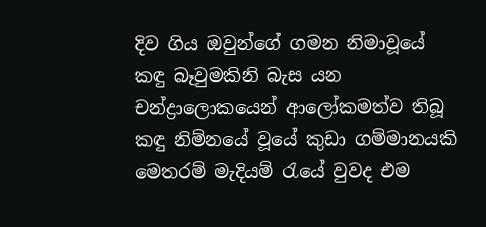දිව ගිය ඔවුන්ගේ ගමන නිමාවූයේ කඳු බෑවුමකිනි බැස යන චන්ද්‍රාලොකයෙන් ආලෝකමත්ව තිබූ කඳු නිම්නයේ වූයේ කුඩා ගම්මානයකි මෙතරම් මැදියම් රැයේ වුවද එම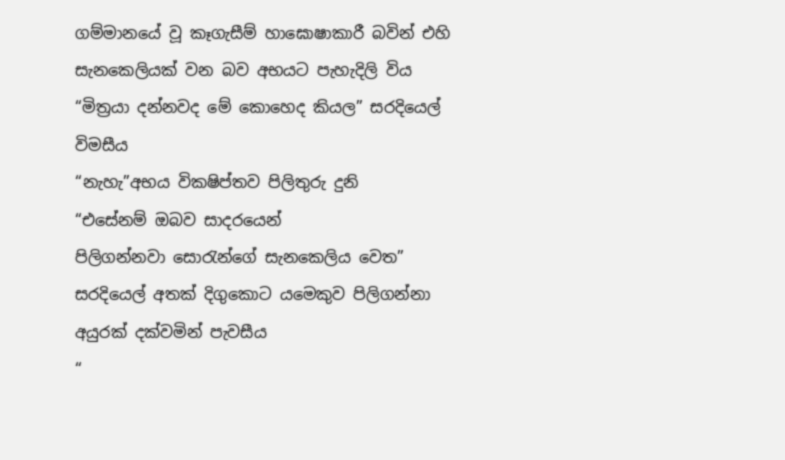ගම්මානයේ වූ කෑගැසීම් හාඝොෂාකාරී බවින් එහි සැනකෙලියක් වන බව අභයට පැහැදිලි විය
“මිත්‍රයා දන්නවද මේ කොහෙද කියල” සරදියෙල් විමසීය
“නැහැ”අභය විකෂිප්තව පිලිතුරු දුනි
“එසේනම් ඔබව සාදරයෙන් පිලිගන්නවා ‍සොරැන්ගේ සැනකෙලිය වෙත” සරදියෙල් අතක් දිගුකොට යමෙකුව පිලිගන්නා අයුරක් දක්වමින් පැවසීය
“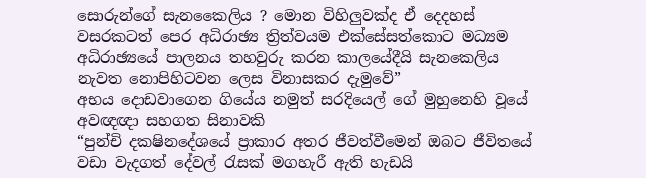සොරුන්ගේ සැනකෛලිය ? මොන විහිලුවක්ද ඒ දෙදහස් වසරකටත් පෙර අධිරාඡ්‍ය ත්‍රිත්වයම එක්සේසත්කොට මධ්‍යම අධිරාඡ්‍යයේ පාලනය තහවුරු කරන කාලයේදීයි සැනකෙලිය නැවත නොපිහිටවන ලෙස විනාසකර දැමුවේ”
අභය දොඩවාගෙන ගියේය නමුත් සරදියෙල් ගේ මුහුනෙහි වූයේ අවඥඥා සහගත සිනාවකි
“පුන්චි දකෂිනදේශයේ ප්‍රාකාර අතර ජීවත්වීමෙන් ඔබට ජීවිතයේ වඩා වැදගත් දේවල් රැසක් මගහැරී ඇති හැඩයි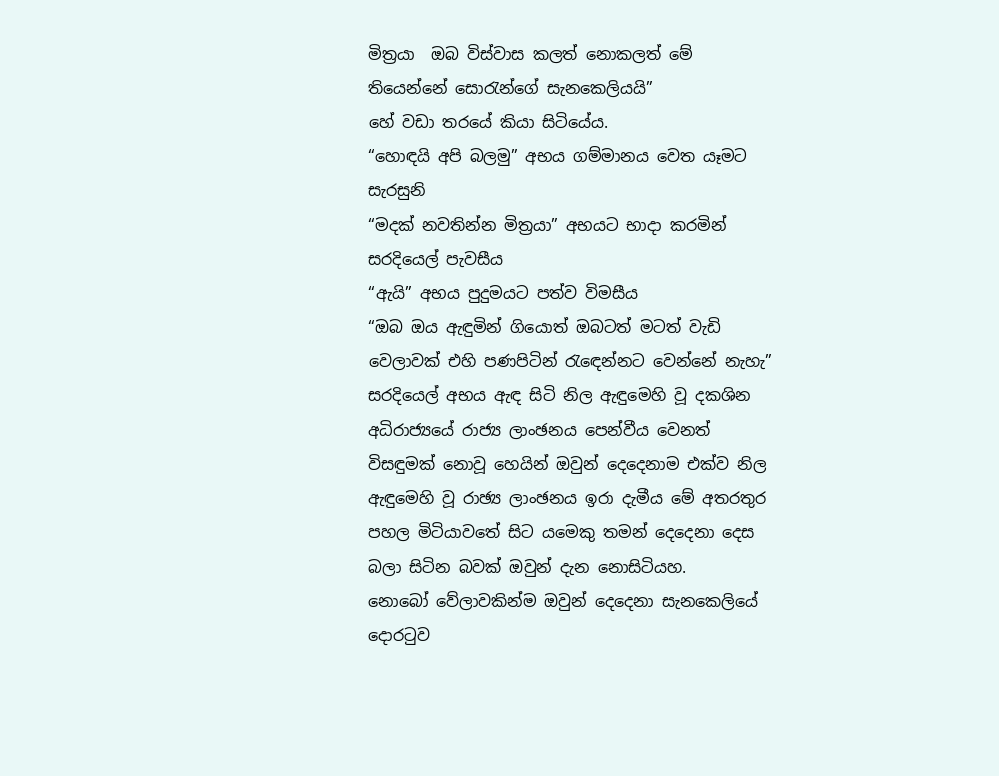මිත්‍රයා  ඔබ විස්වාස කලත් නොකලත් මේ තියෙන්නේ සොරැන්ගේ සැනකෙලියයි”
හේ වඩා තරයේ කියා සිටියේය.
“හොඳයි අපි බලමු” අභය ගම්මානය වෙත යෑමට සැරසුනි
“මදක් නවතින්න මිත්‍රයා” අභයට භාදා කරමින් සරදියෙල් පැවසීය
“ඇයි” අභය පුදුමයට පත්ව විමසීය
“ඔබ ඔය ඇඳුමින් ගියොත් ඔබටත් මටත් වැඩි වෙලාවක් එහි පණපිටින් රැ‍ඳෙන්නට වෙන්නේ නැහැ” සරදියෙල් අභය ඇඳ සිටි නිල ඇඳුමෙහි වූ දකශින අධිරාජ්‍යයේ රාජ්‍ය ලාංඡනය පෙන්වීය වෙනත් විසඳුමක් නොවූ හෙයින් ඔවුන් දෙදෙනාම එක්ව නිල ඇඳුමෙහි වූ රාඡ්‍ය ලාංඡනය ඉරා දැමීය මේ අතරතුර පහල මිටියාවතේ සිට යමෙකු තමන් දෙදෙනා දෙස බලා සිටින බවක් ඔවුන් දැන නොසිටියහ.
නොබෝ වේලාවකින්ම ඔවුන් දෙදෙනා සැනකෙලියේ දොරටුව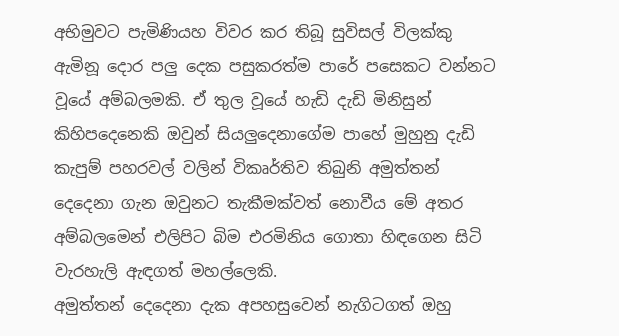අභිමුවට පැමිණියහ විවර කර තිබූ සුවිසල් විලක්කු ඇමිනූ දොර පලු දෙක පසුකරත්ම පාරේ පසෙකට වන්නට වූයේ අම්බලමකි. ඒ තුල වූයේ හැඩි දැඩි මිනිසුන් කිහිපදෙනෙකි ඔවුන් සියලුදෙනාගේම පාහේ මුහුනු දැඩි කැපුම් පහරවල් වලින් විකෘර්තිව තිබුනි අමුත්තන් දෙදෙනා ගැන ඔවුනට තැකීමක්වත් නොවීය මේ අතර අම්බලමෙන් එලිපිට බිම එරමිනිය ගොතා හිඳගෙන සිටි වැරහැලි ඇඳගත් මහල්ලෙකි.
අමුත්තන් දෙදෙනා දැක අපහසුවෙන් නැගිටගත් ඔහු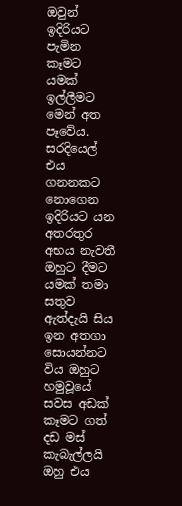ඔවුන් ඉදිරියට පැමින කෑමට යමක් ඉල්ලීමට මෙන් අත පෑවේය. සරදියෙල් එය ගනනකට නොගෙන ඉදිරියට යන අතරතුර අභය නැවතී ඔහුට දීමට යමක් තමා සතුව ඇත්දැයි සිය ඉන අතගා සොයන්නට විය ඔහුට හමුවූයේ සවස අඩක් කෑමට ගත් දඩ මස් කැබැල්ලයි ඔහු එය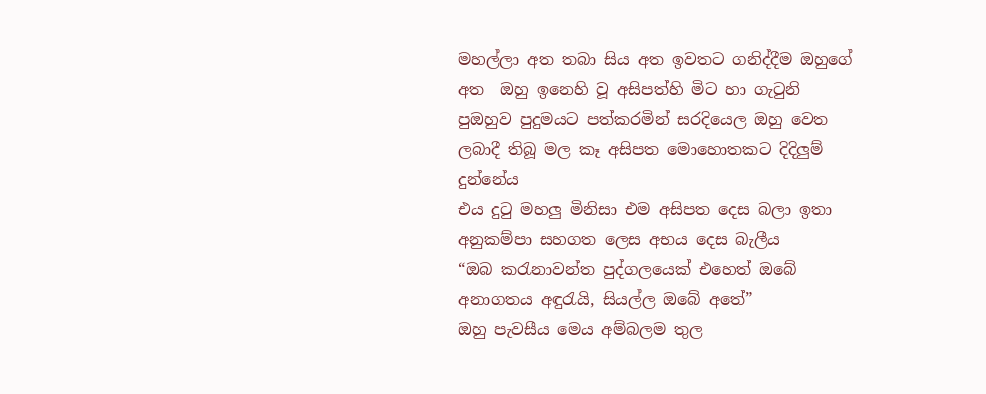මහල්ලා අත තබා සිය අත ඉවතට ගනිද්දීම ඔහුගේ අත  ඔහු ඉනෙහි වූ අසිපත්හි මිට හා ගැටුනි පුඔහුව පුදුමයට පත්කරමින් සරදියෙල ඔහු වෙත ලබාදී තිබූ මල කෑ අසිපත මොහොතකට දිදිලුම් දුන්නේය
එය දුටු මහලු මිනිසා එම අසිපත දෙස බලා ඉතා අනුකම්පා සහගත ලෙස අභය දෙස බැලීය
“ඔබ කරැනාවන්ත පුද්ගලයෙක් එහෙත් ඔබේ අනාගතය අඳුරැයි, සියල්ල ඔබේ අතේ”
ඔහු පැවසීය මෙය අම්බලම තුල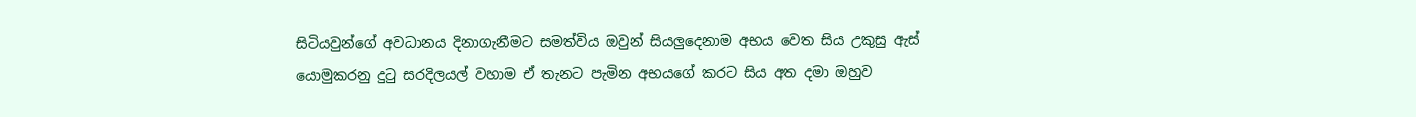සිටියවුන්ගේ අවධානය දිනාගැනීමට සමත්විය ඔවුන් සියලුදෙනාම අභය වෙත සිය උකුසු ඇස් යොමුකරනු දුටු සරදිලයල් වහාම ඒ තැනට පැමින අභයගේ කරට සිය අත දමා ඔහුව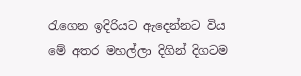රැගෙන ඉදිරියට ඇදෙන්නට විය
මේ අතර මහල්ලා දිගින් දිගටම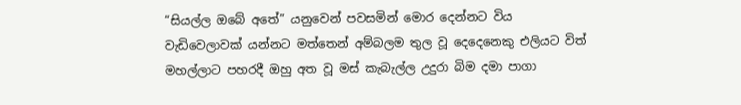“සියල්ල ඔබේ අතේ” යනුවෙන් පවසමින් ‍මොර දෙන්නට විය වැඩිවෙලාවක් යන්නට මත්තෙන් අම්බලම තුල වූ දෙදෙනෙකු එලියට විත් මහල්ලාට පහරදී ඔහු අත වූ මස් කැබැල්ල උදුරා බිම දමා පාගා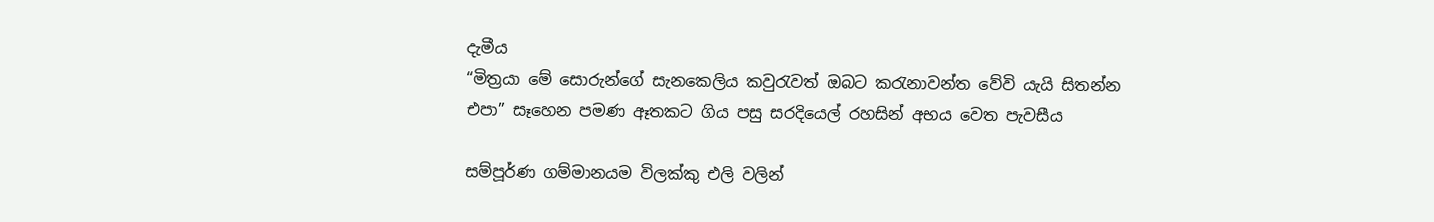දැමීය
“මිත්‍රයා මේ සොරුන්ගේ සැනකෙලිය කවුරැවත් ඔබට කරැනාවන්ත වේවි යැයි සිතන්න එපා” සෑහෙන පමණ ඈතකට ගිය පසු සරදියෙල් රහසින් අභය වෙත පැවසීය

සම්පූර්ණ ගම්මානයම විලක්කු එලි වලින්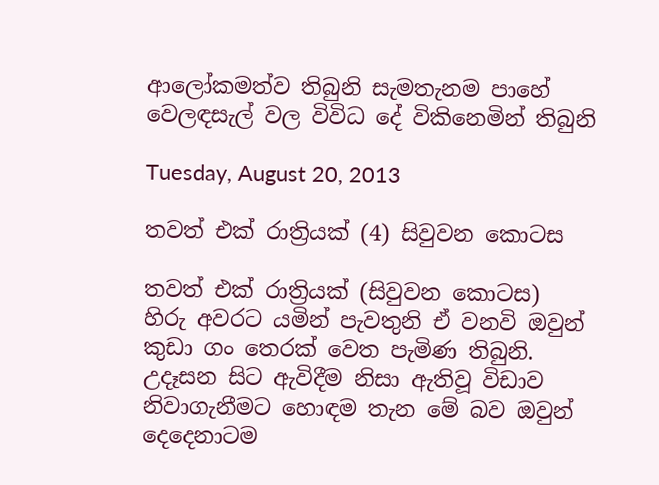ආලෝකමත්ව තිබුනි සැමතැනම පාහේ වෙලඳසැල් වල විවිධ දේ විකිනෙමින් තිබුනි

Tuesday, August 20, 2013

තවත් එක් රාත්‍රියක් (4) සිවුවන කොටස

තවත් එක් රාත්‍රියක් (සිවුවන කොටස)
හිරු අවරට යමින් පැවතුනි ඒ වනවි ඔවුන් කුඩා ගං තෙරක් වෙත පැමිණ තිබුනි. උදෑසන සිට ඇවිදීම නිසා ඇතිවූ විඩාව නිවාගැනීමට හොඳම තැන මේ බව ඔවුන් දෙදෙනාටම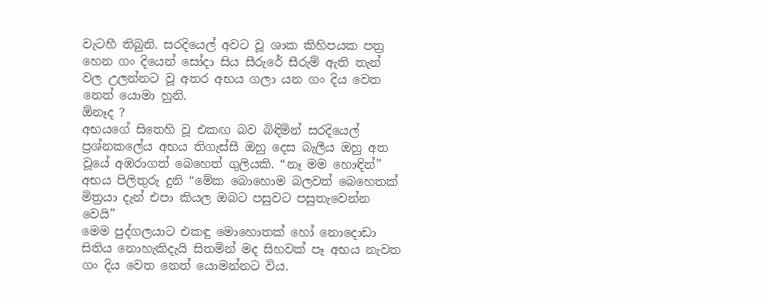වැටහී තිබුනි. සරදියෙල් අවට වූ ශාක කිහිපයක ‍පත්‍ර හෙන ගං දියෙන් සෝදා සිය සීරුරේ සීරුම් ඇති තැන් වල උලන්නට වූ අතර අභය ගලා යන ගං දිය වෙත නෙත් යොමා හුනි.
ඕනෑද ?
අභයගේ සිතෙහි වූ එකඟ බව බිඳිමින් සරදියෙල් ප්‍රශ්නකලේය අභය තිගැස්සී ඔහු දෙස බැලීය ඔහු අත වූයේ අඹරාගත් බෙහෙත් ගුලියකි. “නෑ මම හොඳින්”
අභය පිලිතුරු දුනි “මේක බොහොම බලවත් බෙහෙතක් මිත්‍රයා දැන් එපා කියල ඔබට පසුවට පසුතැවෙන්න වෙයි”
මෙම පුද්ගලයාට එකඳු මොහොතක් හෝ නො‍දොඩා සිතිය නොහැකිදැයි සිතමින් මද සිහවක් පෑ අභය නැවත ගං දිය වෙත නෙත් යොමන්නට විය.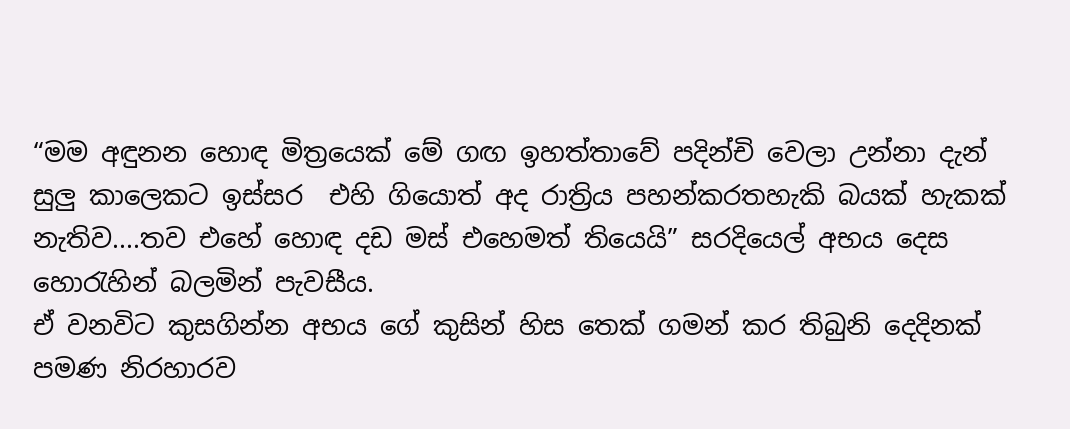“මම අඳුනන හොඳ මිත්‍රයෙක් මේ ගඟ ඉහත්තාවේ පදින්චි වෙලා උන්නා දැන් සුලු කාලෙකට ඉස්සර  එහි ගියොත් අද රාත්‍රිය පහන්කරතහැකි බයක් හැකක් නැතිව....තව එහේ හොඳ දඩ මස් එහෙමත් තියෙයි” සරදියෙල් අභය දෙස හොරැහින් බලමින් පැවසීය.
ඒ වනවිට කුසගින්න අභය ගේ කුසින් හිස තෙක් ගමන් කර තිබුනි දෙදිනක් පමණ නිරහාරව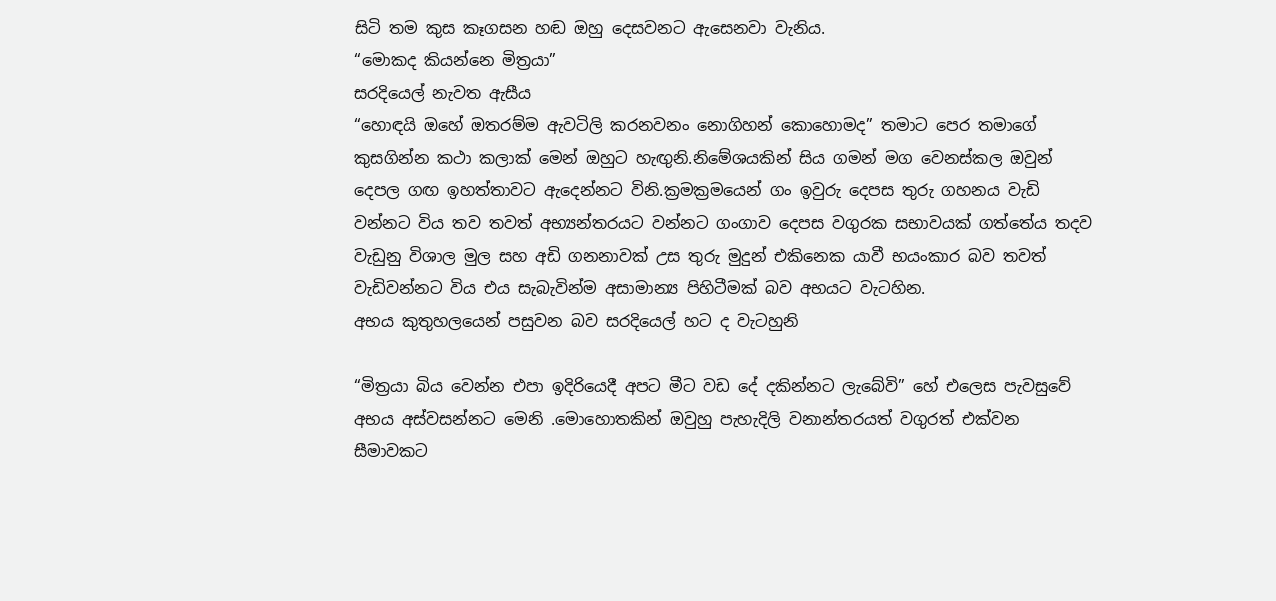සිටි තම කුස කෑගසන හඬ ඔහු දෙසවනට ඇසෙනවා වැනිය.
“මොකද කියන්නෙ මිත්‍රයා”
සරදියෙල් නැවත ඇසීය
“හොඳයි ඔහේ ඔතරම්ම ඇවටිලි කරනවනං නොගිහන් කොහොමද” තමාට පෙර තමාගේ කුසගින්න කථා කලාක් මෙන් ඔහුට හැඟුනි.නිමේශයකින් සිය ගමන් මග වෙනස්කල ඔවුන් දෙපල ගඟ ඉහත්තාවට ඇදෙන්නට විනි.ක්‍රමක්‍රමයෙන් ගං ඉවුරු දෙපස තුරු ගහනය වැඩි වන්නට විය තව තවත් අභ්‍යන්තරයට වන්නට ගංගාව දෙපස වගුරක සභාවයක් ගත්තේය තදව වැඩුනු විශ‍ාල මුල සහ අඩි ගනනාවක් උස තුරු මුදුන් එකිනෙක යාවී භයංකාර බව තවත් වැඩිවන්නට විය එය සැබැවින්ම අසාමාන්‍ය පිහිටීමක් බව අභයට වැටහින.
අභය කුතුහලයෙන් පසුවන බව සරදියෙල් හට ද වැටහුනි

“මිත්‍රයා බිය වෙන්න එපා ඉදිරියෙදී අපට මීට වඩ දේ දකින්නට ලැබේවි” හේ එලෙස පැවසුවේ අභය අස්වසන්නට මෙනි .මොහොතකින් ඔවුහු පැහැදිලි වනාන්තරයත් වගුරත් එක්වන සීමාවකට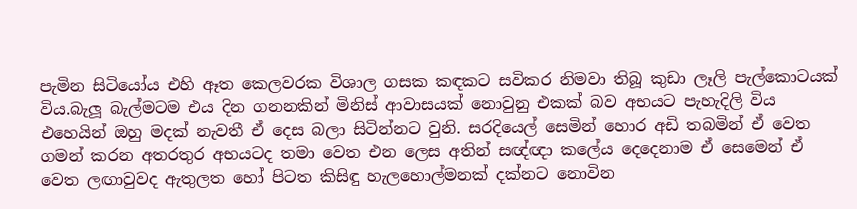පැමින සිටියෝය එහි ඈත කෙලවරක විශාල ගසක කඳකට සවිකර නිමවා තිබූ කුඩා ලෑලි පැල්කොටයක් විය.බැලූ බැල්මටම එය දින ගනනකින් මිනිස් ආවාසයක් නොවුනු එකක් බව අභයට පැහැදිලි විය එහෙයින් ඔහු මදක් නැවතී ඒ දෙස බලා සිටින්නට වුනි. සරදියෙල් සෙමින් හොර අඩි තබමින් ඒ වෙත ගමන් කරන අතරතුර අභයටද තමා වෙත එන ලෙස අතින් සඥ්ඥා කලේය දෙදෙනාම ඒ සෙමෙන් ඒ වෙත ලඟාවුවද ඇතුලත හෝ පිටත කිසිඳු හැලහොල්මනක් දක්නට නොවින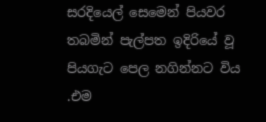සරදියෙල් සෙමෙන් පියවර තබමින් පැල්පත ඉදිරියේ වූ පියගැට පෙල නගින්නට විය .එම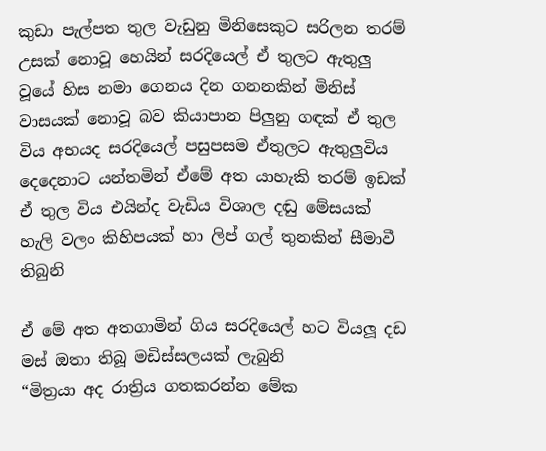කුඩා පැල්පත තුල වැඩුනු මිනිසෙකු‍ට සරිලන තරම් උසක් නොවූ හෙයින් සරදියෙල් ඒ තුලට ඇතුලු වූයේ හිස නමා ගෙනය දින ගනනකින් මිනිස් වාසයක් නොවූ බව කියාපාන පිලුනු ගඳක් ඒ තුල විය අභයද සරදියෙල් පසුපසම ඒතුලට ඇතුලුවිය දෙදෙනාට යන්තමින් ඒමේ අත යාහැකි තරම් ඉඩක් ඒ තුල විය එයින්ද වැඩිය විශාල දඬු මේසයක් හැලි වලං කිහිපයක් හා ලිප් ගල් තුනකින් සීමාවී තිබුනි

ඒ මේ අත අතගාමින් ගිය සරදියෙල් හට වියලූ දඩ මස් ඔතා තිබූ මඩිස්සලයක් ලැබුනි
“මිත්‍රයා අද රාත්‍රිය ගතකරන්න මේක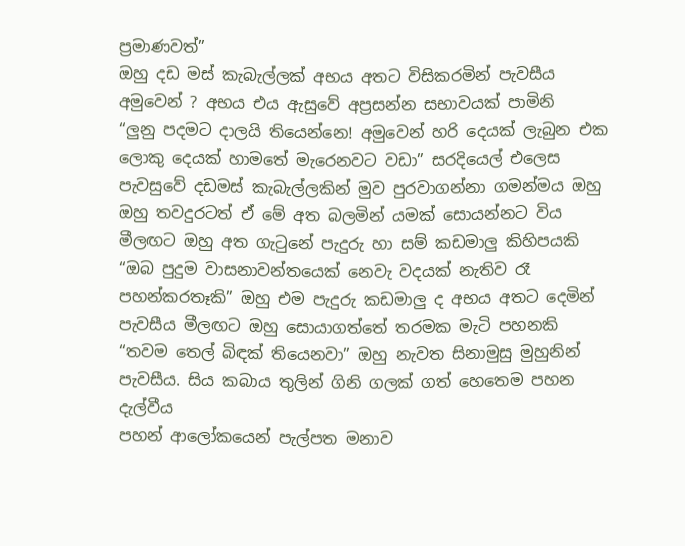ප්‍රමාණවත්”
ඔහු දඩ මස් කැබැල්ලක් අභය අතට විසිකරමින් පැවසීය
අමුවෙන් ? අභය එය ඇසුවේ අප්‍රසන්න සභාවයක් පාමිනි
“ලුනු පදමට දාලයි තියෙන්නෙ! අමුවෙන් හරි දෙයක් ලැබුන එක ලොකු දෙයක් හාමතේ මැරෙනවට වඩා” සරදියෙල් එලෙස පැවසුවේ දඩමස් කැබැල්ලකින් මුව පුරවාගන්නා ගමන්මය ඔහු ඔහු තවදුරටත් ඒ මේ අත බලමින් යමක් සොයන්නට විය මීලඟට ඔහු අත ගැටුනේ පැදුරු හා සම් කඩමාලු කිහිපයකි
“ඔබ පුදුම වාසනාවන්තයෙක් නෙවැ වදයක් නැතිව රෑ පහන්කරතෑකි” ඔහු එම පැදුරු කඩමාලු ද අභය අතට දෙමින් පැවසීය මීලඟට ඔහු සොයාගත්තේ තරමක මැටි පහනකි
“තවම තෙල් බිඳක් තියෙනවා” ඔහු නැවත සිනාමුසු මුහුනින් පැවසීය. සිය කබාය තුලින් ගිනි ගලක් ගත් හෙතෙම පහන දැල්වීය
පහන් ආලෝකයෙන් පැල්පත මනාව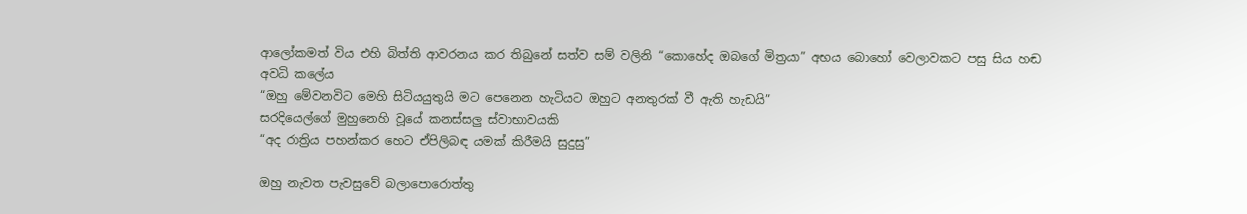ආලෝකමත් විය එහි බිත්ති ආවරනය කර තිබුනේ සත්ව සම් වලිනි “කොහේද ඔබගේ මිත්‍රයා” අභය බොහෝ වෙලාවකට පසු සිය හඬ අවධි කලේය
“ඔහු මේවනවිට මෙහි සිටියයුතුයි මට පෙනෙන හැටියට ඔහුට අනතුරක් වී ඇති හැඩයි”
සරදියෙල්ගේ මුහුනෙහි වූයේ කනස්සලු ස්වාභාවයකි
“අද රාත්‍රිය පහන්කර හෙට ඒපිලිබඳ යමක් කිරීමයි සුදුසු”

ඔහු නැවත පැවසුවේ බලාපොරොත්තු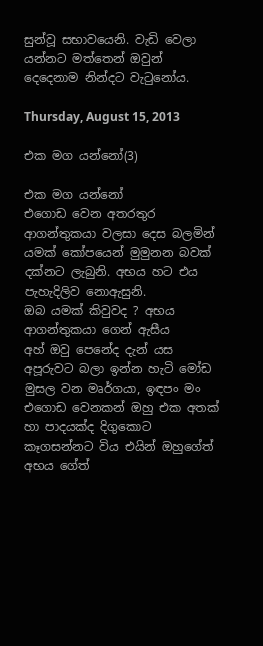සුන්වූ සභාවයෙනි. වැඩි වෙලා යන්නට මත්තෙන් ඔවුන් දෙදෙනාම නින්දට වැටුනෝය.

Thursday, August 15, 2013

එක මග යන්නෝ(3)

එක මග යන්නෝ
එගොඩ වෙන අතරතුර ආගන්තුකයා වලසා දෙස බලමින් යමක් කෝපයෙන් මුමුනන බවක් දක්නට ලැබුනි. අභය හට එය පැහැදිලිව නොඇසුනි.
ඔබ යමක් කිවුවද ? අභය ආගන්තුකයා‍ ගෙන් ඇසීය
අහ් ඔවු පෙනේද දැන් යස අපූරුවට බලා ඉන්න හැටි මෝඩ මුසල වන මෘර්ගයා, ඉඳපං මං එගොඩ වෙනකන් ඔහු එක අතක් හා පාදයක්ද දිගුකොට කෑගසන්නට විය එයින් ඔහුගේත් අභය ගේත්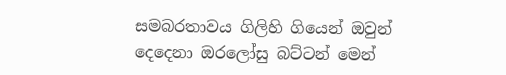සමබරතාවය ගිලිහි ගියෙන් ඔවුන් දෙදෙනා ඔරලෝසු බට්ටන් මෙන්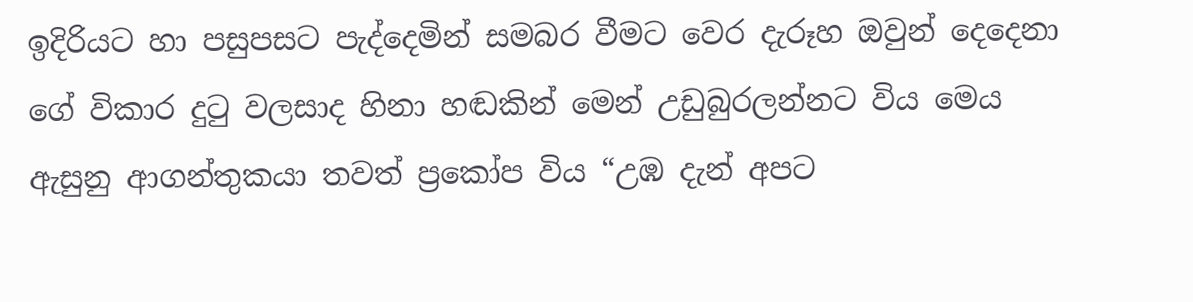ඉදිරියට හා පසුපසට පැද්දෙමින් සමබර වීමට වෙර දැරූහ ඔවුන් දෙදෙනා ගේ විකාර දුටු වලසාද හිනා හඬකින් මෙන් උඩුබුරලන්නට විය මෙය ඇසුනු ආගන්තුකයා තවත් ප්‍රකෝප විය “උඹ දැන් අපට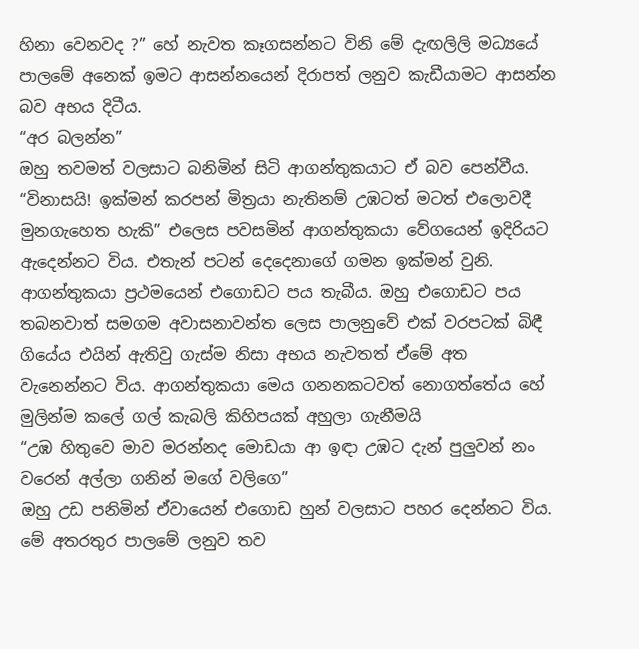හිනා වෙනවද ?” හේ නැවත කෑගසන්නට විනි මේ දැඟලිලි මධ්‍යයේ පාලමේ අනෙක් ඉමට ආසන්නයෙන් දිරාපත් ලනුව කැඩීයාමට ආසන්න බව අභය දිටීය.
“අර බලන්න”
ඔහු තවමත් වලසාට බනිමින් සිටි ආගන්තුකයාට ඒ බව පෙන්වීය.
“විනාසයි! ඉක්මන් කරපන් මිත්‍රයා නැතිනම් උඹටත් මටත් එලොවදී මුනගැහෙත හැකි” එලෙස පවසමින් ආගන්තුකයා වේගයෙන් ඉදිරියට ඇදෙන්නට විය. එතැන් පටන් දෙදෙනාගේ ගමන ඉක්මන් වුනි. ආගන්තුකයා ප්‍රථමයෙන් එගොඩට පය තැබීය. ඔහු එගොඩට පය තබනවාත් සමගම අවාසනාවන්ත ලෙස පාලනුවේ එක් වරපටක් බිඳී ගියේය එයින් ඇතිවු ගැස්ම නිසා අභය නැවතත් ඒමේ අත වැනෙන්නට විය. ආගන්තුකයා මෙය ගනනකටවත් නොගත්තේය හේ මුලින්ම කලේ ගල් කැබලි කිහිපයක් අහුලා ගැනීමයි
“උඹ හිතුවෙ මාව මරන්නද මොඩයා ආ ඉඳා උඹට දැන් පුලුවන් නං වරෙන් අල්ලා ගනින් මගේ වලිගෙ”
ඔහු උඩ පනිමින් ඒවායෙන් එගොඩ හුන් වලසාට පහර දෙන්නට විය. මේ අතරතුර පාලමේ ලනුව තව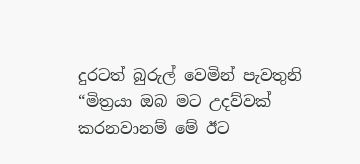දුරටත් බුරුල් වෙමින් පැවතුනි
“මිත්‍රයා ඔබ මට උදව්වක් කරනවානම් මේ ඊට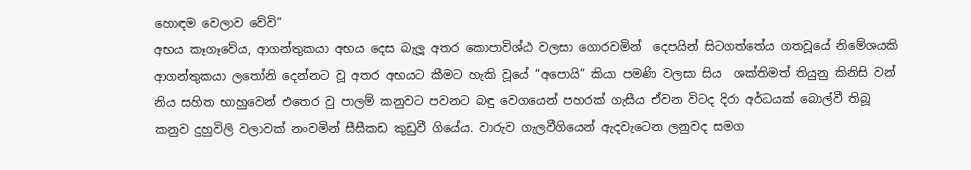හොඳම වෙලාව වේවි”
අභය කෑගෑවේය, ආගන්තුකයා අභය දෙස බැලූ අතර කොපාවිශ්ඨ වලසා ගොරවමින්  දෙපයින් සිටගත්තේය ගතවූයේ නිමේශයකි ආගන්තුකයා ලතෝනි දෙන්නට වූ අතර අභයට කීමට හැකි වූයේ “අපොයි” කියා පමණි වලසා සිය  ශක්තිමත් තියුනු කිනිසි වන් නිය සහිත භාහුවෙන් එතෙර වු පාලම් කනුවට පවනට බඳු වෙගයෙන් පහරක් ගැසීය ඒවන විටද දිරා අර්ධයක් බොල්වී තිබූ කනුව දුහුවිලි වලාවක් නංවමින් සීසීකඩ කුඩුවී ගියේය. වාරුව ගැලවීගියෙන් ඇදවැටෙන ලනුවද සමග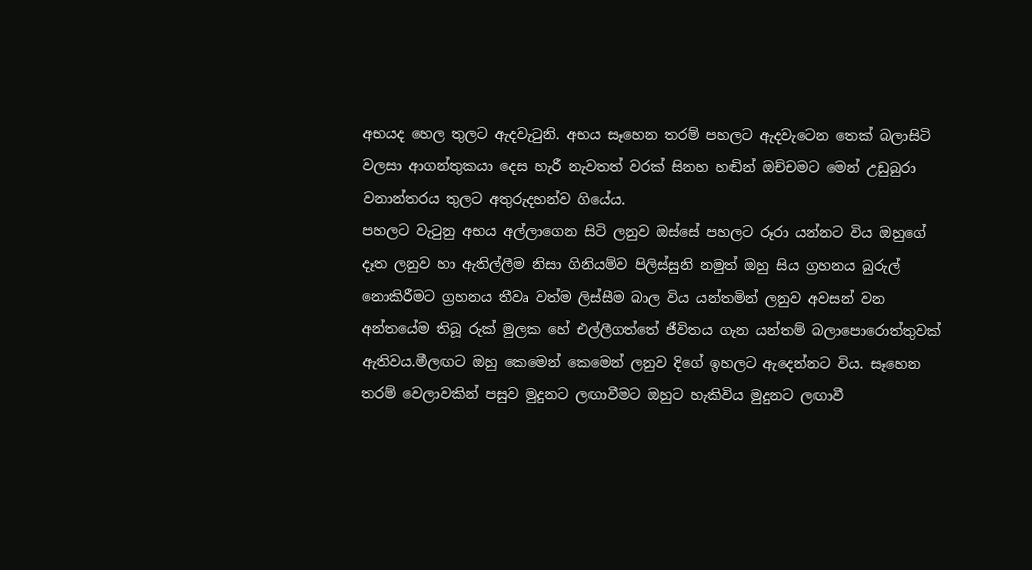අභයද හෙල තුලට ඇදවැටුනි. අභය සෑහෙන තරම් පහලට ඇදවැටෙන තෙක් බලාසිටි වලසා ආගන්තුකයා දෙස හැරී නැවතත් වරක් සිනහ හඬින් ඔච්චමට මෙන් උඩුබුරා වනාන්තරය තුලට අතුරුදහන්ව ගියේය.
පහලට වැටුනු අභය අල්ලාගෙන සිටි ලනුව ඔස්සේ පහලට රූරා යන්නට විය ඔහුගේ දෑත ලනුව හා ඇතිල්ලීම නිසා ගිනියම්ව පිලිස්සුනි නමුත් ඔහු සිය ග්‍රහනය බුරුල් නොකිරීමට ග්‍රහනය තීවෘ වත්ම ලිස්සීම බාල විය යන්තමින් ලනුව අවසන් වන අන්තයේම තිබූ රුක් මුලක හේ එල්ලීගත්තේ ජීවිතය ගැන යන්තම් බලාපොරොත්තුවක් ඇතිවය.මීලඟට ඔහු කෙමෙන් කෙමෙන් ලනුව දිගේ ඉහලට ඇදෙන්නට විය. සෑහෙන තරම් වෙලාවකින් පසුව මුදුනට ලඟාවීමට ඔහුට හැකිවිය මුදුනට ලඟාවී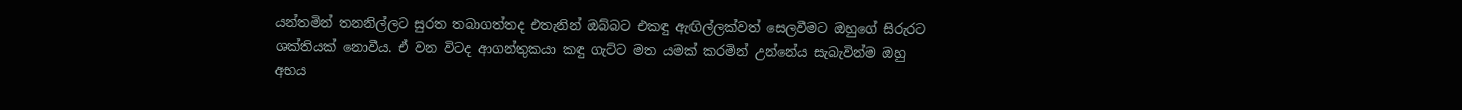යන්තමින් තනනිල්ලට සුරත තබාගත්තද එතැනින් ඔබ්බට එකඳු ඇඟිල්ලක්වත් සෙලවීමට ඔහුගේ සිරුරට ශක්තියක් නොවීය. ඒ වන විටද ආගන්තුකයා කඳු ගැට්ට මත යමක් කරමින් උන්නේය සැබැවින්ම ඔහු අභය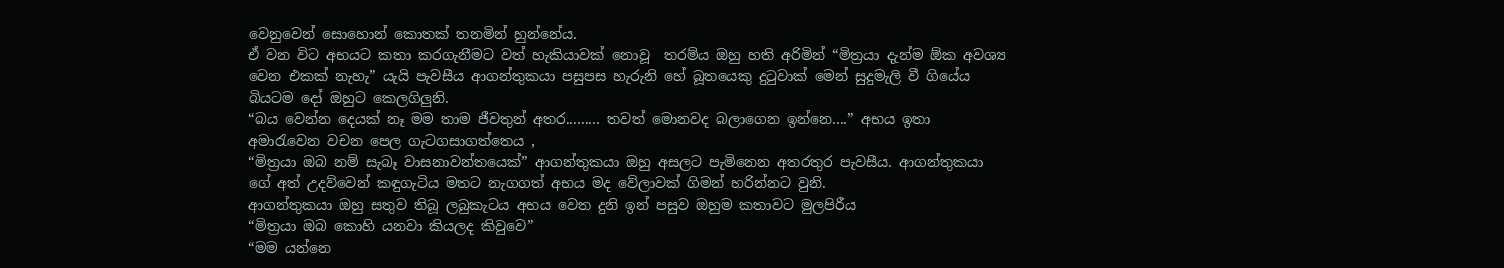වෙනුවෙන් සොහොන් කොතක් තනමින් හුන්නේය.
ඒ වන විට අභයට කතා කරගැනීමට වත් හැකියාවක් නොවූ  තරම්ය ඔහු හති අරිමින් “මිත්‍රයා දැන්ම ඕක අවශ්‍ය වෙන එකක් නැහැ” යැයි පැවසීය ආගන්තුකයා පසුපස හැරුනි හේ බූතයෙකු දුටුවාක් මෙන් සුදුමැලි වී ගියේය බියටම දෝ ඔහුට කෙලගිලුනි.
“බය වෙන්න දෙයක් නෑ මම තාම ජීවතුන් අතර......... තවත් මොනවද බලාගෙන ඉන්නෙ....” අභය ඉතා අමාරැවෙන වචන පෙල ගැටගසාගත්තෙය ,
“මිත්‍රයා ඔබ නම් සැබෑ වාසනාවන්තයෙක්” ආගන්තුකයා ඔහු අසලට පැමිනෙන අතරතුර පැවසීය. ආගන්තුකයා ගේ අත් උදව්වෙන් කඳුගැටිය මතට නැගගත් අභය මද වේලාවක් ගිමන් හරින්නට වුනි.
ආගන්තුකයා ඔහු සතුව තිබූ ලබුකැටය අභය වෙත දුනි ඉන් පසුව ඔහුම කතාවට මුලපිරීය
“මිත්‍රයා ඔබ කොහි යනවා කියලද කිවුවෙ”
“මම යන්නෙ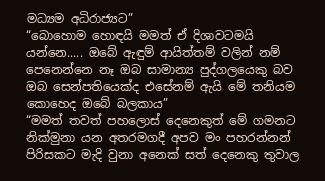මධ්‍යම අධිරාජ්‍යට”
“බොහොම හොඳයි මමත් ඒ දිශාවටමයි යන්නෙ..... ඔ‍බේ ඇඳුම් ආයිත්තම් වලින් නම් පෙනෙන්නෙ නෑ ඔබ සාමාන්‍ය පුද්ගලයෙකු බව ඔබ සෙන්පතියෙක්ද එසේනම් ඇයි මේ තනියම කොහෙද ඔ‍බේ බලකාය”
“මමත් තවත් පහලොස් දෙනෙකුත් මේ ගමනට නික්මුනා යන අතරමගදී අපව මං පහරන්නන් පිරිසකට මැදි වුනා අනෙක් සත් දෙනෙකු තුවාල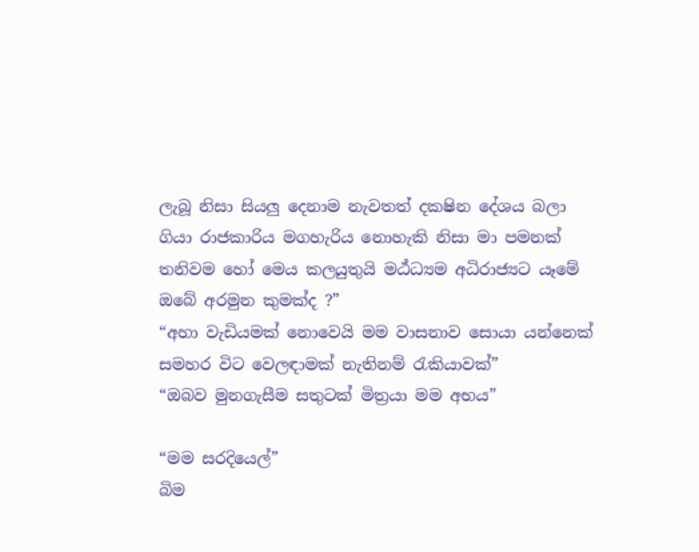ලැබූ නිසා සියලු දෙනාම නැවතත් දකෂින දේශය බලා ගියා රාජකාරිය මගහැරිය නොහැකි නිසා මා පමනක් තනිවම හෝ මෙය කලයුතුයි මඨ්‍ධ්‍යම අධිරාජ්‍යට යෑමේ ඔබේ අරමුන කුමක්ද ?”
“අහා වැඩියමක් නොවෙයි මම වාසනාව සොයා යන්නෙක් සමහර විට වෙලඳාමක් නැතිනම් රැකියාවක්”
“ඔබව මුනගැසීම සතුටක් මිත්‍රයා මම අභය”

“මම සරදියෙල්”
බිම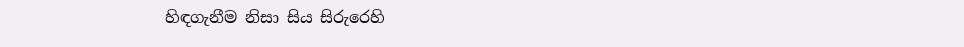හිඳගැනීම නිසා සිය සිරුරෙහි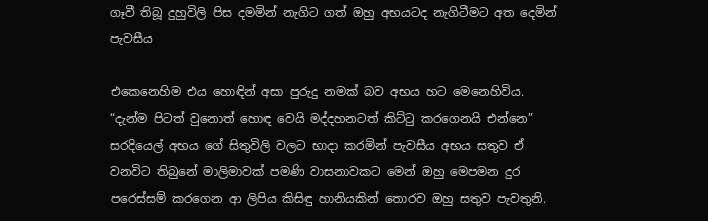ගෑවී තිබූ දුහුවිලි පිස දමමින් නැගිට ගත් ඔහු අභයටද නැගිටීමට අත දෙමින් පැවසීය

එකෙනෙහිම එය හොඳින් අසා පුරුදු නමක් බව අභය හට මෙනෙහිවිය.
“දැන්ම පිටත් වුනොත් හොඳ‍ වෙයි මද්දහනටත් කිට්ටු කරගෙනයි එන්නෙ”
සරදියෙල් අභය ගේ සිතුවිලි වලට භාදා කරමින් පැවසීය අභය සතුව ඒ වනවිට තිබුනේ මාලිමාවක් පමණි වාසනාවකට මෙන් ඔහු මෙපමන දුර පරෙස්සම් කරගෙන ආ ලිපිය කිසිඳු හානියකින් තොරව ඔහු සතුව පැවතුනි.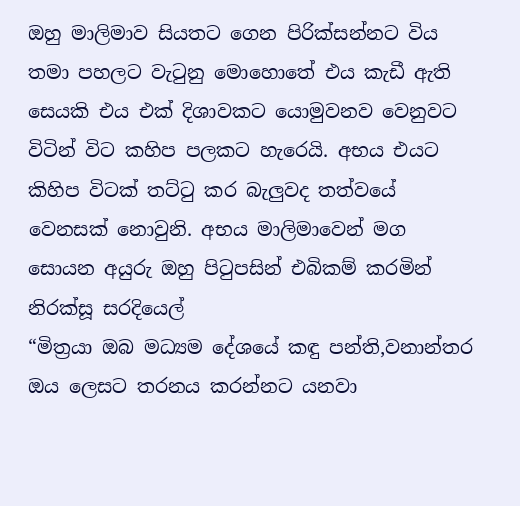ඔහු මාලිමාව සියතට ගෙන පිරික්සන්නට විය තමා පහලට වැටුනු මොහොතේ එය කැඩී ඇති සෙයකි එය එක් දිශාවකට යොමුවනව වෙනුවට විටින් විට කහිප පලකට හැරෙයි. අභය එයට කිහිප විටක් තට්ටු කර බැලුවද තත්වයේ වෙනසක් නොවුනි. අභය මාලිමාවෙන් මග සොයන අයුරු ඔහු පිටුපසින් එබිකම් කරමින් නිරක්සූ සරදියෙල්
“මිත්‍රයා ඔබ මධ්‍යම දේශයේ කඳු පන්ති,වනාන්තර ඔය ලෙසට තරනය කරන්නට යනවා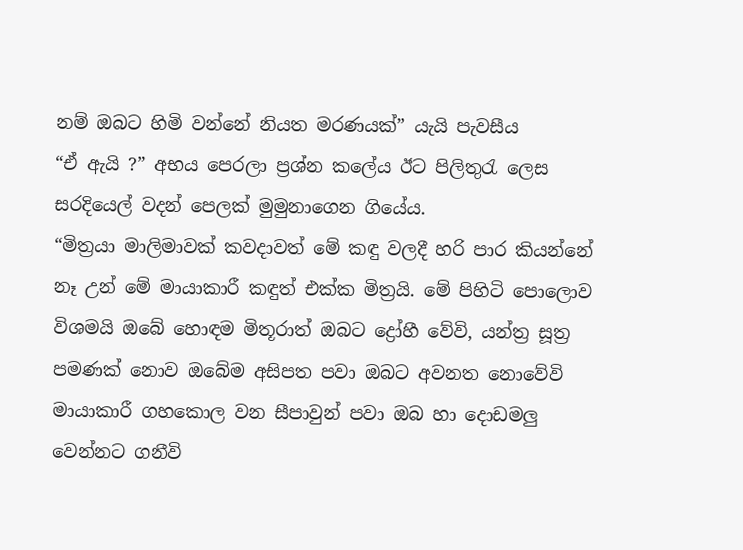නම් ඔබට හිමි වන්නේ නියත මරණයක්” යැයි පැවසීය
“ඒ ඇයි ?” අභය පෙරලා ප්‍රශ්න කලේය ඊට පිලිතුරැ ලෙස සරදියෙල් වදන් පෙලක් මුමුනාගෙන ගියේය.
“මිත්‍රයා මාලිමාවක් කවදාවත් මේ කඳු වලදී හරි පාර කියන්නේ නෑ උන් මේ මායාකාරී කඳුත් එක්ක මිත්‍රයි. මේ පිහිටි පොලොව විශමයි ඔබේ හොඳම මිතූරාත් ඔබට ‍ද්‍රෝහී වේවි, යන්ත්‍ර සූත්‍ර පමණක් නොව ඔබේම අසිපත පවා ඔබට අවනත නොවේවි මායාකාරී ගහකොල වන සීපාවුන් පවා ඔබ හා දොඩමලු වෙන්නට ගනීවි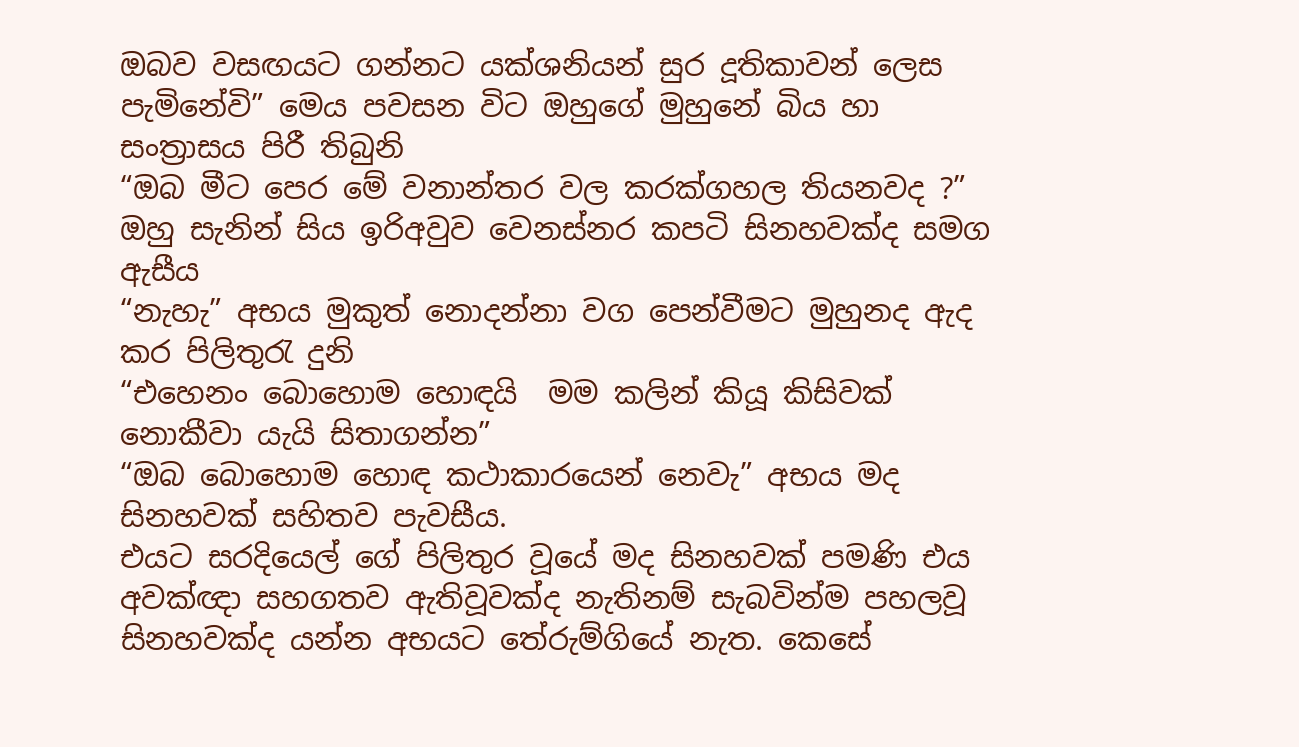ඔබව වසඟයට ගන්නට යක්ශනියන් සුර දූතිකාවන් ලෙස පැමිනේවි” මෙය පවසන විට ඔහුගේ මුහුනේ බිය හා සංත්‍රාසය පිරී තිබුනි
“ඔබ මීට පෙර මේ වනාන්තර වල කරක්ගහල තියනවද ?” ඔහු සැනින් සිය ඉරිඅවුව වෙනස්නර කපටි සිනහවක්ද සමග ඇසීය
“නැහැ” අභය මුකුත් නොදන්නා වග පෙන්වීමට මුහුනද ඇද කර පිලිතුරැ දුනි
“එහෙනං බොහොම හොඳයි  මම කලින් කියූ කිසිවක් නොකීවා යැයි සිතාගන්න”
“ඔබ බොහොම හොඳ කථාකාරයෙන් නෙවැ” අභය මද සිනහවක් සහිතව පැවසීය.
එයට සරදියෙල් ගේ පිලිතුර වූයේ මද සිනහවක් පමණි එය අවක්ඥා සහගතව ඇතිවූවක්ද නැතිනම් සැබවින්ම පහලවූ සිනහවක්ද යන්න අභයට තේරුම්ගියේ නැත. කෙසේ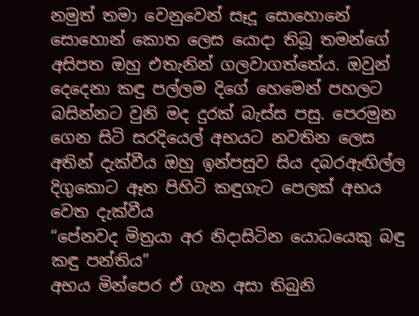නමුත් තමා වෙනුවෙන් සෑදූ සොහොනේ සොහොන් කොත ලෙස යොදා තිබූ තමන්ගේ අසිපත ඔහු එතැනින් ගලවාගත්තේය. ඔවුන් දෙදෙනා කඳු පල්ලම දිගේ හෙමෙන් පහලට බසින්නට වුනි මද දුරක් බැස්ස පසු. පෙරමුන ගෙන සිටි සරදියෙල් අභයට නවතින ලෙස අතින් දැක්වීය ඔහු ඉන්පසුව සිය දබරඇඟිල්ල දිගුකොට ඈත පිහිටි කඳුගැට පෙලක් අභය වෙත දැක්වීය
“පේනවද මිත්‍රයා අර නිදාසිටින යොධයෙකු බඳු කඳු පන්තිය”
අභය මින්පෙර ඒ ගැන අසා තිබුනි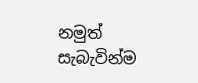නමුත් සැබැවින්ම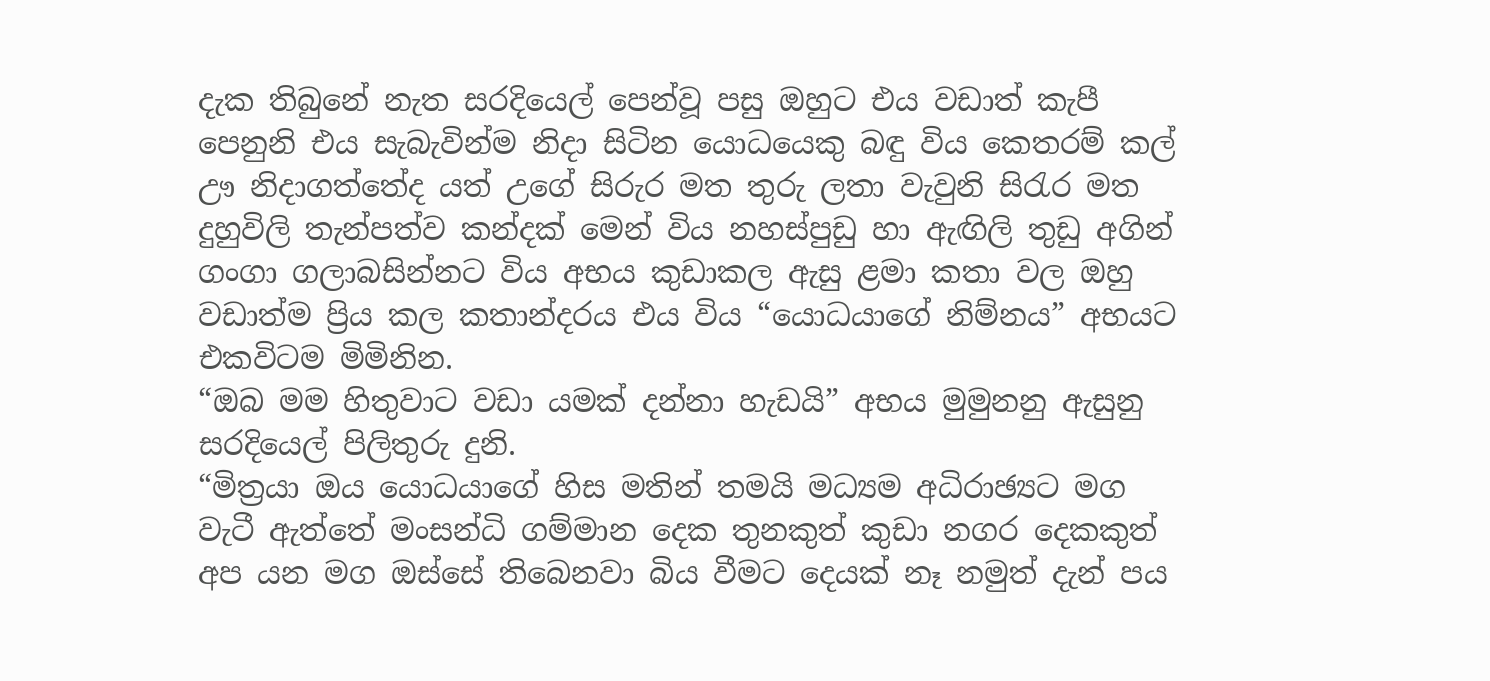දැක තිබුනේ නැත සරදියෙල් පෙන්වූ පසු ඔහුට එය වඩාත් කැපී පෙනුනි එය සැබැවින්ම නිදා සිටින යොධයෙකු බඳු විය කෙතරම් කල් ඌ නිදාගත්තේද යත් උගේ සිරුර මත තුරු ලතා වැවුනි සිරැර මත දුහුවිලි තැන්පත්ව කන්දක් මෙන් විය නහස්පුඩු හා ඇඟිලි තුඩු අගින් ගංගා ගලාබසින්නට විය අභය කුඩාකල ඇසු ළමා කතා වල ඔහු වඩාත්ම ප්‍රිය කල කතාන්දරය එය විය “යොධයාගේ නිම්නය” අභයට එකවිටම මිමිනින.
“ඔබ මම හිතුවාට වඩා යමක් දන්නා හැඩයි” අභය මුමුනනු ඇසුනු සරදියෙල් පිලිතුරු දුනි.
“මිත්‍රයා ඔය යොධයාගේ හිස මතින් තමයි මධ්‍යම අධිරාඡ්‍යට මග වැටී ඇත්තේ මංසන්ධි ගම්මාන දෙක තුනකුත් කුඩා නගර දෙකකුත් අප යන මග ඔස්සේ ති‍බෙනවා බිය වීමට දෙයක් නෑ නමුත් දැන් පය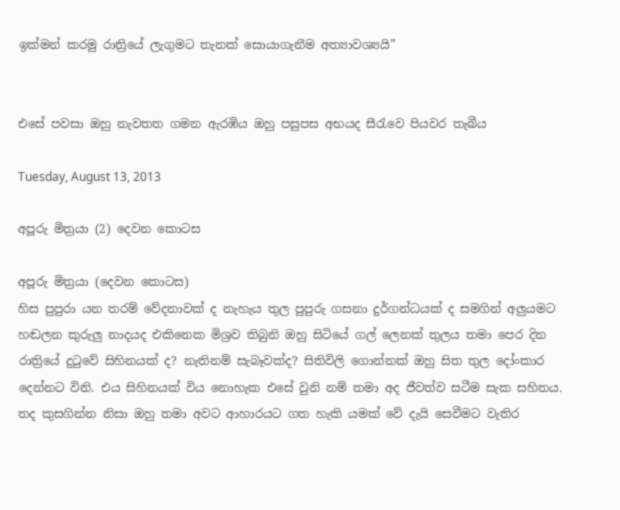ඉක්මන් කරමු රාත්‍රියේ ලැගුමට තැනක් සොයාගැනීම අත්‍යාවශ්‍යයි”


එසේ පවසා ඔහු නැවතත ගමන ඇරඹිය ඔහු පසුපස අභයද සීරැවෙ පියවර තැබීය

Tuesday, August 13, 2013

අපූරු මිත්‍රයා (2) දෙවන කොටස

අපූරු මිත්‍රයා (දෙවන කොටස)
හිස පුපුරා යන තරම් වේදනාවක් ද නැහැය තුල පුපුරු ගසනා දුර්ගන්ධයක් ද සමගින් අලුයමට හඬලන කුරුලු නාදයද එකිනෙක මිශ්‍රව තිබුනි ඔහු සිටියේ ගල් ලෙනක් තුලය තමා පෙර දින රාත්‍රියේ දුටුවේ සිහිනයක් ද? නැතිනම් සැබෑවක්ද? සිතිවිලි ගොන්නක් ඔහු සිත තුල දෝංකාර දෙන්නට විනි. එය සිහිනයක් විය නොහැක එසේ වුනි නම් තමා අද ජීවත්ව සටීම සැක සහිතය. තද කුසගින්න නිසා ඔහු තමා අවට ආහාරයට ගත හැකි යමක් වේ දැයි සෙවීමට වැතිර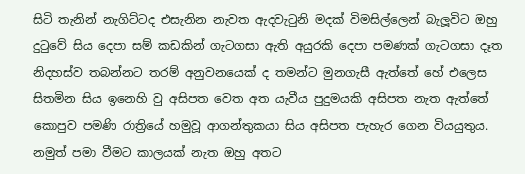සිටි තැනින් නැගිට්ටද එසැනින නැවත ඇදවැටුනි මදක් විමසිල්ලෙන් බැලූවිට ඔහු දුටුවේ සිය දෙපා සම් කඩකින් ගැටගසා ඇති අයුරකි දෙපා පමණක් ගැටගසා දෑත නිදහස්ව තබන්නට තරම් අනුවනයෙක් ද තමන්ට මුනගැසී ඇත්තේ හේ එලෙස සිතමින සිය ඉනෙහි වු අසිපත වෙත අත ‍යැවීය පුදුමයකි අසිපත නැත ඇත්තේ කොපුව පමණි රාත්‍රියේ හමුවූ ආගන්තුකයා සිය අසිපත පැහැර ගෙන වියයුතුය. නමුත් පමා වීමට කාලයක් නැත ඔහු අතට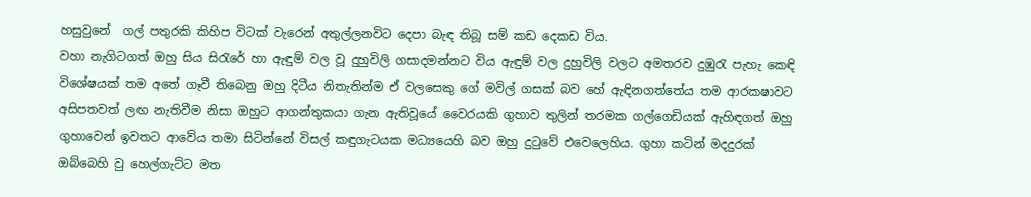හසුවුනේ  ගල් පතුරකි කිහිප විටක් වැරෙන් අතුල්ලනවිට දෙපා බැඳ තිබූ සම් කඩ දෙකඩ විය.
වහා නැගිටගත් ඔහු සිය සිරැ‍රේ හා ඇඳුම් වල වූ දුහුවිලි ගසාදමන්නට විය ඇඳුම් වල දුහුවිලි වල‍ට අමතරව දුඹුරැ පැහැ කෙඳි විශේෂයක් තම අතේ ගෑවී තිබෙනු ඔහු දිටීය නිතැතින්ම ඒ වලසෙකු ගේ මවිල් ගසක් බව හේ ඇඳිනගත්තේය තම ආරකෂාවට අසිපතවත් ලඟ නැතිවීම නිසා ඔහුට ආගන්තුකයා ගැන ඇතිවූයේ වෛරයකි ගුහාව තුලින් තරමක ගල්ගෙඩියක් ඇහිඳගත් ඔහු ගුහාවෙන් ඉවතට ආවේය තමා සිටින්නේ විසල් කඳුගැටයක මධ්‍යයෙහි බව ඔහු දුටුවේ එවෙලෙහිය. ගුහා කටින් මදදුරක් ඔබ්බෙහි වු හෙල්ගැට්ට මත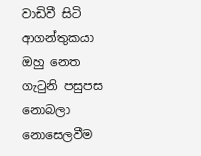වාඩිවී සිටි ආගන්තුකයා ඔහු නෙත ගැටුනි පසුපස නොබලා නොසෙලවීම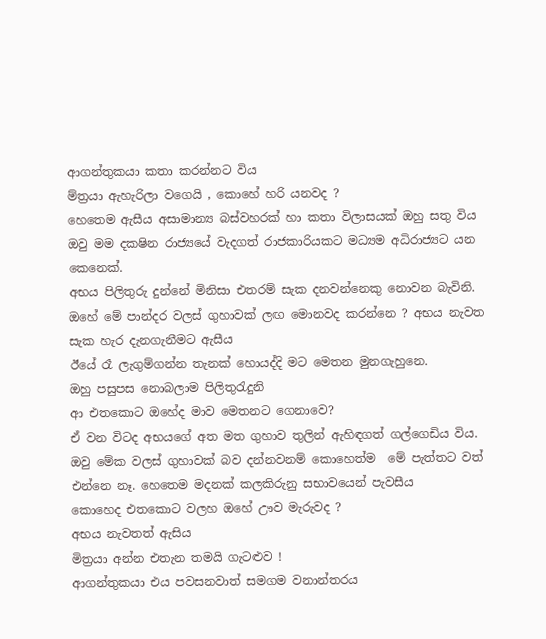ආගන්තුකයා කතා කරන්නට විය
ම්ත්‍රයා ඇහැරිලා වගෙයි , කොහේ හරි යනවද ?
හෙතෙම ඇසීය අසාමාන්‍ය බස්වහරක් හා කතා විලාසයක් ඔහු සතු විය
ඔවු මම දකෂින රාජ්‍යයේ වැදගත් රාජකාරියකට මධ්‍යම අධිරාජ්‍යට යන කෙනෙක්.
අභය පිලිතුරු දුන්නේ මිනිසා එතරම් සැක දනවන්නෙකු නොවන බැවිනි.
ඔහේ මේ පාන්දර වලස් ගුහාවක් ලඟ මොනවද කරන්නෙ ? අභය නැවත සැක හැර දැනගැනීමට ඇසීය
ඊයේ රෑ ලැගුම්ගන්න තැනක් හොයද්දි මට මෙතන මුනගැහුනෙ.
ඔහු පසුපස නොබලාම පිලිතුරැදුනි
ආ එතකොට ඔහේද මාව මෙතනට ගෙනාවෙ?
ඒ වන විටද අභයගේ අත මත ගුහාව තුලින් ඇහිඳගත් ගල්ගෙඩිය විය.
ඔවු මේක වලස් ගුහාවක් බව දන්නවනම් කොහෙත්ම  මේ පැත්තට වත් එන්නෙ නෑ. හෙතෙම මදනක් කලකිරුනු සභාවයෙන් පැවසීය
කොහෙද එතකොට වලහ ඔහේ ඌව මැරුවද ?
අභය නැවතත් ඇසිය
මිත්‍රයා අන්න එතැන තමයි ගැටළුව !
ආගන්තුකයා එය පවසනවාත් සමගම වනාන්තරය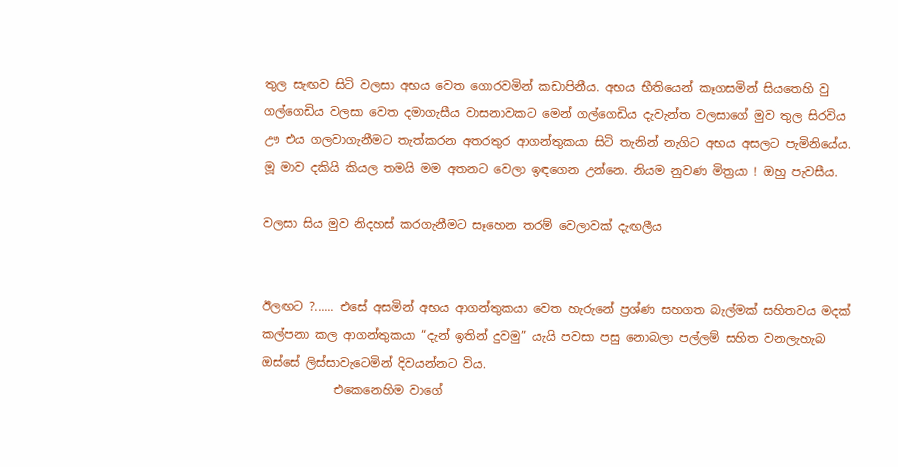තුල සැඟව සිටි වලසා අභය වෙත ගොරවමින් කඩාපිනීය. අභය භීතියෙන් කෑගසමින් සියතෙහි වු ගල්ගෙඩිය වලසා වෙත දමාගැසීය වාසනාවකට මෙන් ගල්ගෙඩිය දැවැන්ත වලසාගේ මුව තුල සිරවිය ඌ එය ගලවාගැනීමට තැත්කරන අතරතුර ආගන්තුකයා සිටි තැනින් නැගිට අභය අසලට පැමිනියේය.
මූ මාව දකියි කියල තමයි මම අතනට වෙලා ඉඳගෙන උන්නෙ. නියම නුවණ මිත්‍රයා ! ඔහු පැවසීය.

වලසා සිය මුව නිදහස් කරගැනීමට සෑහෙන තරම් වෙලාවක් දැඟලීය


ඊලඟට ?...... එසේ අසමින් අභය ආගන්තුකයා වෙත හැරුනේ ප්‍රශ්ණ සහගත බැල්මක් සහිතවය මදක් කල්පනා කල ආගන්තුකයා “දැන් ඉතින් දුවමු” යැයි පවසා පසු නොබලා පල්ලම් සහිත වනලැහැබ ඔස්සේ ලිස්සාවැටෙමින් දිවයන්නට විය.
            එකෙනෙහිම වාගේ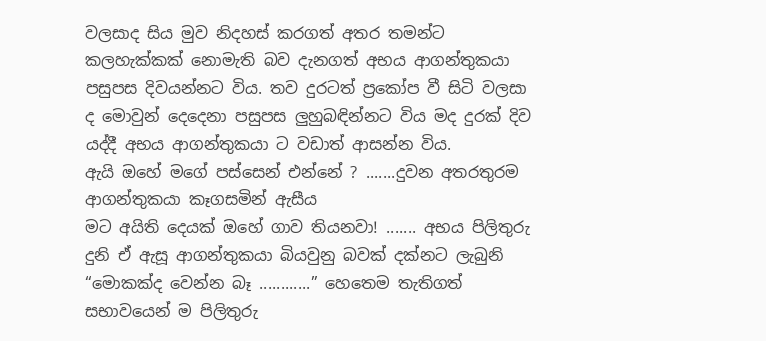වලසාද සිය මුව නිදහස් කරගත් අතර තමන්ට කලහැක්කක් නොමැති බව දැනගත් අභය ආගන්තුකයා පසුපස දිවයන්නට විය. තව දුරටත් ප්‍රකෝප වී සිටි වලසා ද මොවුන් දෙදෙනා පසුපස ලුහුබඳින්නට විය මද දුරක් දිව යද්දී අභය ආගන්තුකයා ට වඩාත් ආසන්න විය.
ඇයි ඔහේ මගේ පස්සෙන් එන්නේ ? .......දුවන අතරතුරම ආගන්තුකයා කෑගසමින් ඇසීය
මට අයිති දෙයක් ඔහේ ගාව තියනවා! ....... අභය පිලිතුරු දුනි ඒ ඇසූ ආගන්තුකයා බියවුනු බවක් දක්නට ලැබුනි “මොකක්ද වෙන්න බෑ ............” හෙතෙම තැතිගත් සභාවයෙන් ම පිලිතුරු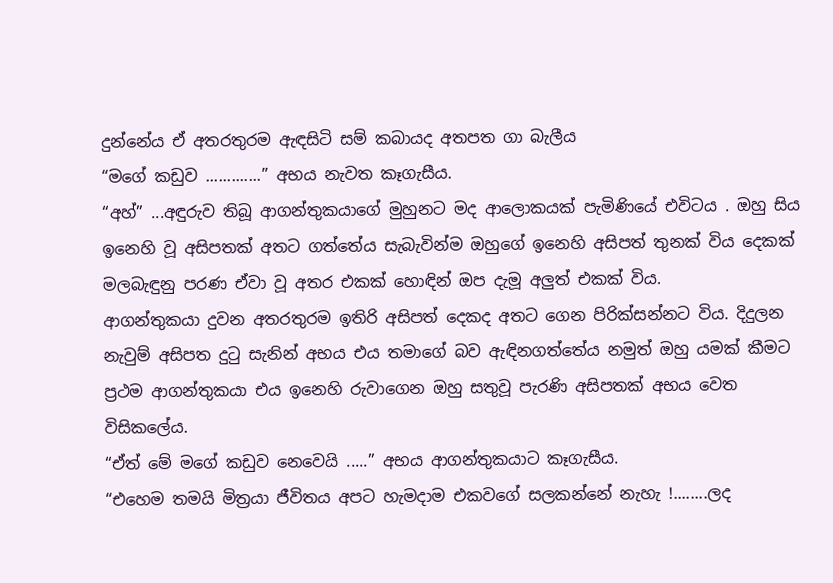දුන්නේය ඒ අතරතුරම ඇඳසිටි සම් කබායද අතපත ගා බැලීය
“මගේ කඩුව .............” අභය නැවත කෑගැසීය.
“අහ්” ...අඳුරුව තිබූ ආගන්තුකයාගේ මුහුනට මද ආලොකයක් පැමිණියේ එවිටය . ඔහු සිය ඉනෙහි වූ අසිපතක් අතට ගත්තේය සැබැවින්ම ඔහුගේ ඉනෙහි අසිපත් තුනක් විය දෙකක් මලබැඳුනු පරණ ඒවා වූ අතර එකක් හොඳින් ඔප දැමූ අලුත් එකක් විය.
ආගන්තුකයා දුවන අතරතුරම ඉතිරි අසිපත් දෙකද අතට ගෙන පිරික්සන්නට විය. දිදුලන නැවුම් අසිපත දුටු සැනින් අභය එය තමාගේ බව ඇඳිනගත්තේය නමුත් ඔහු යමක් කීමට ප්‍රථම ආගන්තුකයා එය ඉනෙහි රුවාගෙන ඔහු සතුවූ පැරණි අසිපතක් අභය වෙත විසිකලේය.
“ඒත් මේ මගේ කඩුව නෙවෙයි .....” අභය ආගන්තුකයාට කෑගැසීය.
“එහෙම තමයි මිත්‍රයා ජීවිතය අපට හැමදාම එකවගේ සලකන්නේ නැහැ !........ලද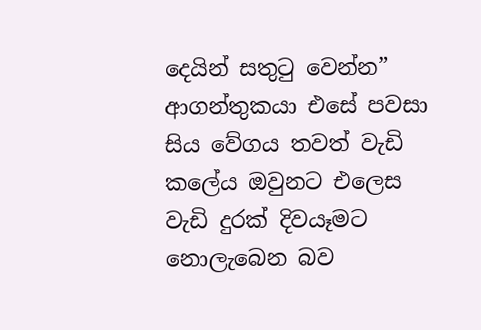දෙයින් සතුටු වෙන්න” ආගන්තුකයා එසේ පවසා සිය වේගය තවත් වැඩි කලේය ඔවුනට එලෙස වැඩි දුරක් දිවයෑමට නොලැබෙන බව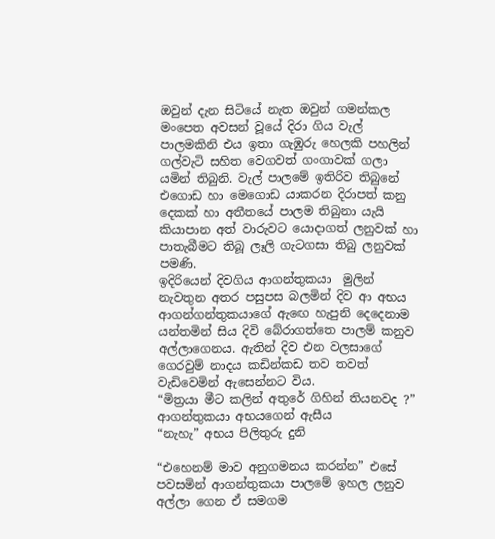ඔවුන් දැන සිටියේ නැත ඔවුන් ගමන්කල මංපෙත අවසන් වූයේ දිරා ගිය වැල් පාලමකිනි ‍එය ඉතා ගැඹුරු හෙලකි පහලින් ගල්වැටි සහිත වෙගවත් ගංගාවක් ගලා යමින් තිබුනි. වැල් පාලමේ ඉතිරිව තිබුනේ එගොඩ හා මෙගොඩ යාකරන දිරාපත් කනු දෙකක් හා අතීතයේ පාලම තිබුනා යැයි කියාපාන අත් වාරුවට යොදාගත් ලනුවක් හා පාතැබීමට තිබූ ලෑලි ගැටගසා තිබු ලනුවක් පමණි.
ඉදිරියෙන් දිවගිය ආගන්තුකයා  මුලින් නැවතුන අතර පසුපස බලමින් දිව ආ අභය ආගන්ගන්තුකයාගේ ඇ‍ඟෙ හැපුනි දෙදෙනාම යන්තමින් සිය දිවි බේරාගත්තෙ පාලම් කනුව අල්ලාගෙනය. ඇතින් දිව එන වලසාගේ ගෙරවුම් නාදය කඩින්කඩ තව තවත් වැඩිවෙමින් ඇසෙන්නට විය.
“මිත්‍රයා මීට කලින් අතුරේ ගිහින් තියනවද ?” ආගන්තුකයා අභයගෙන් ඇසීය
“නැහැ” අභය පිලිතුරු දුනි

“එහෙනම් මාව අනුගමනය කරන්න” එසේ පවසමින් ආගන්තුකයා පාලමේ ඉහල ලනුව අල්ලා ගෙන ඒ සමගම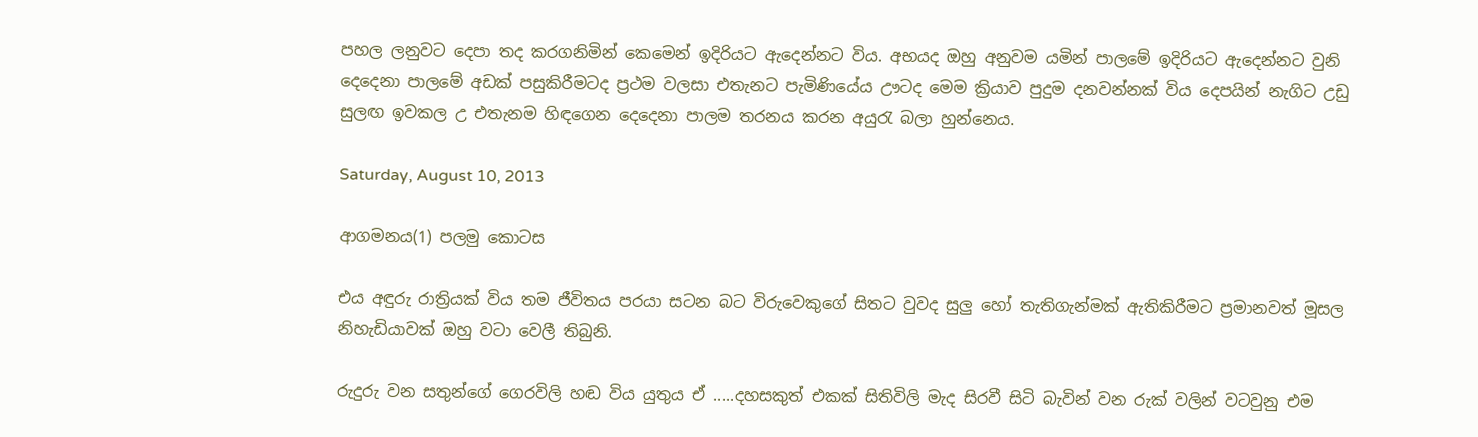පහල ලනුවට දෙපා තද කරගනිමින් කෙමෙන් ඉදිරියට ඇදෙන්නට විය. අභයද ඔහු අනුවම යමින් පාලමේ ඉදිරියට ඇදෙන්නට වුනි දෙදෙනා පාලමේ අඩක් පසුකිරීමටද ප්‍රථම වලසා එතැනට පැමිණියේය ඌටද මෙම ක්‍රියාව පුදුම දනවන්නක් විය දෙපයින් නැගිට උඩු සුලඟ ඉවකල උ එතැනම හිඳගෙන දෙදෙනා පාලම තරනය කරන අයුරැ බලා හුන්නෙය.

Saturday, August 10, 2013

ආගමනය(1) පලමු කොටස

එය අඳුරු රාත්‍රියක් විය තම ජීවිතය පරයා සටන බට විරුවෙකුගේ සිතට වුවද සුලු හෝ තැතිගැන්මක් ඇතිකිරීමට ප්‍රමානවත් මූසල නිහැඩියාවක් ඔහු වටා වෙලී තිබුනි.

රුදුරු වන සතුන්ගේ ගෙරවිලි හඬ විය යුතුය ඒ .....දහසකුත් එකක් සිතිවිලි මැද සිරවී සිටි බැවින් වන රුක් වලින් වටවුනු එම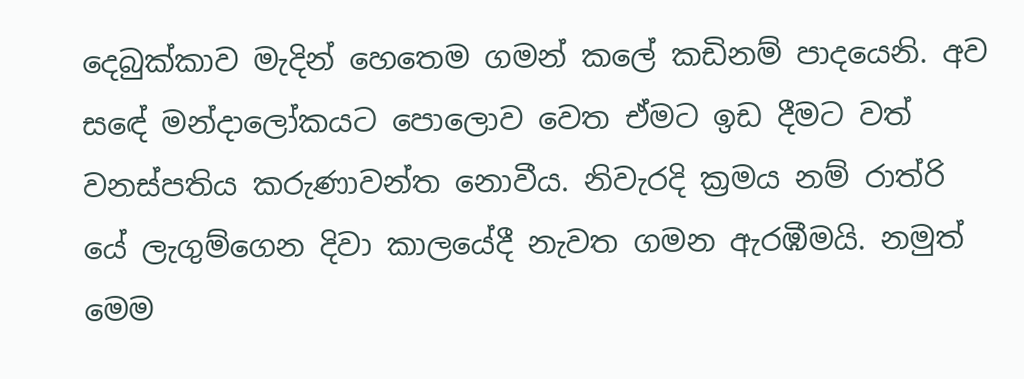දෙබුක්කාව මැදින් හෙ‍තෙම ගමන් කලේ කඩිනම් පාදයෙනි. අව ස‍‍ඳේ මන්දාලෝකයට පොලොව වෙත ඒමට ඉඩ දීමට වත් වනස්පතිය කරුණාවන්ත නොවීය. නිවැරදි ක්‍රමය නම් රාත්රි යේ ලැගුම්ගෙන දිවා කාලයේදී නැවත ගමන ඇරඹීමයි. නමුත් මෙම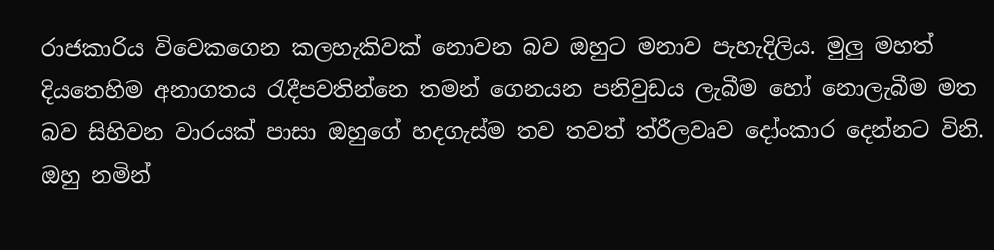රාජකාරිය විවෙකගෙන කලහැකිවක් නොවන බව ඔහුට මනාව පැහැදිලිය. මුලු මහත් දියතෙහිම අනාගතය රැදීපවතින්නෙ තමන් ගෙනයන පනිවුඩය ලැබීම හෝ නොලැබීම මත බව සිහිවන වාරයක් පාසා ඔහුගේ හදගැස්ම තව තවත් ත්රීලවෘව දෝංකාර දෙන්නට විනි. ඔහු නමින්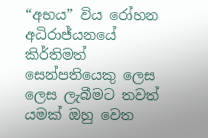“අභය” විය රෝහන අධිරාජ්යනයේ කිර්තිමත් සෙන්පතියෙකු ලෙස ලෙස ලැබීමට තවත් යමක් ඔහු වෙත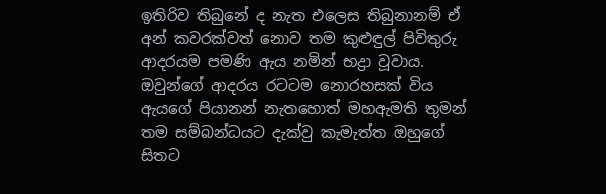ඉතිරිව තිබුනේ ද නැත එලෙස තිබුනානම් ඒ අන් කවරක්වත් නොව තම කුළුඳුල් පිවිතුරු ආදරයම පමණි ඇය නමින් භද්‍රා වූවාය. ඔවුන්ගේ ආදරය රටටම නොරහසක් විය ඇයගේ පියානන් නැතහොත් මහඇමති තුමන් තම සම්බන්ධයට දැක්වු කැමැත්ත ඔහුගේ සිතට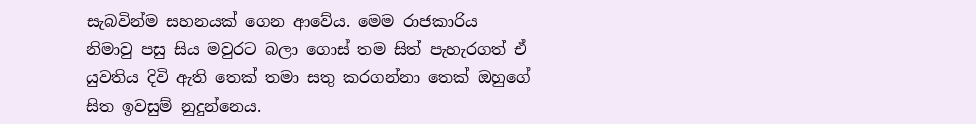සැබවින්ම සහනයක් ගෙන ආවේය. මෙම රාජකාරිය නිමාවු පසු සිය මවුරට බලා ගොස් තම සිත් පැහැරගත් ඒ යුවතිය දිවි ඇති තෙක් තමා සතු කරගන්නා තෙක් ඔහුගේ සිත ඉවසුම් නුදුන්නෙය.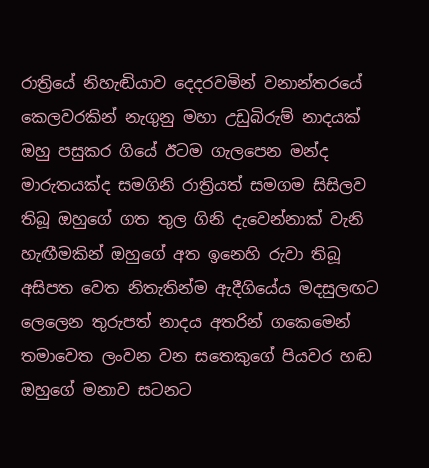රාත්‍රියේ නිහැඬියාව දෙදරවමින් වනාන්තරයේ කෙලවරකින් නැගුනු මහා උඩුබිරුම් නාදයක් ඔහු පසුකර ගියේ ඊටම ගැලපෙන මන්ද මාරුතයක්ද සමගිනි රාත්‍රියත් සමගම සිසිලව තිබූ ඔහුගේ ගත තුල ගිනි දැවෙන්නාක් වැනි හැඟීමකින් ඔහුගේ අත ඉනෙහි රුවා තිබූ අසිපත වෙත නිතැතින්ම ඇදීගියේය මදසුලඟට ලෙලෙන තුරුපත් නාදය අතරින් ගකෙමෙන් තමාවෙත ලංවන වන සතෙකුගේ පියවර හඬ ඔහුගේ මනාව සටනට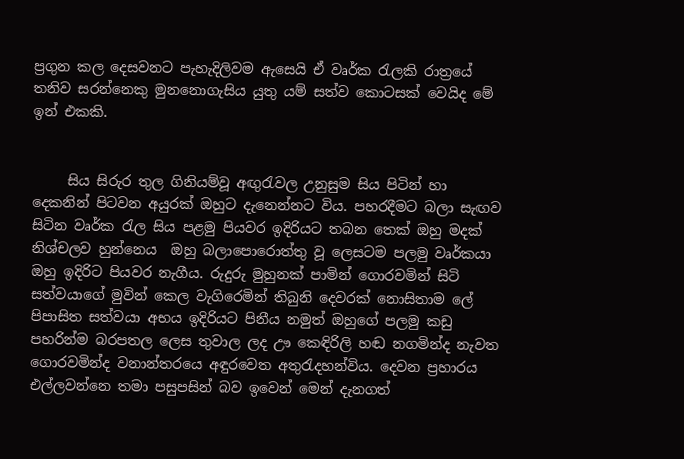ප්‍රගුන කල දෙසවනට පැහැදිලිවම ඇසෙයි ඒ වෘර්ක රැලකි රාත්‍රයේ තනිව සරන්නෙකු මුනනොගැසිය යුතු යම් සත්ව කොටසක් වෙයිද මේ ඉන් එකකි.


     සිය සිරුර තුල ගිනියම්වූ අඟුරැවල උනුසුම සිය පිටින් හා දෙකනින් පිටවන අයුරක් ඔහුට දැනෙන්නට විය. පහරදීමට බලා සැඟව සිටින වෘර්ක රැල සිය පළමු පියවර ඉදිරියට තබන තෙක් ඔහු මදක් නිශ්චලව හුන්නෙය  ඔහු බලාපොරොත්තු වූ ලෙසටම පලමු වෘර්කයා ඔහු ඉදිරිට පියවර නැගීය. රුදුරු මුහුනක් පාමින් ගොරවමින් සිටි සත්වයාගේ මුවින් කෙල වැගිරෙමින් තිබුනි දෙවරක් නොසිතාම ලේ පිපාසිත සත්වයා අභය ඉදිරියට පිනීය නමුත් ඔහුගේ පලමු කඩු පහරින්ම බරපතල ලෙස තුවාල ලද ඌ කෙඳිරිලි හඬ නගමින්ද නැවත ගොරවමින්ද වනාන්තරයෙ අඳුරවෙත අතුරැදහන්විය. දෙවන ප්‍රහාරය එල්ලවන්නෙ තමා පසුපසින් බව ඉවෙන් මෙන් දැනගත්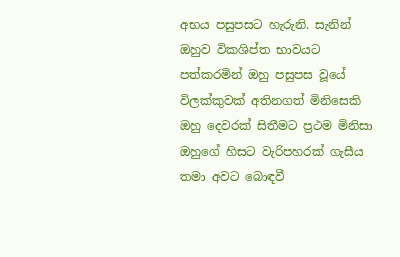අභය පසුපසට හැරුනි. සැනින් ඔහුව විකශිප්ත භාවයට පත්කරමින් ඔහු පසුපස වූයේ විලක්කුවක් අතිනගත් මිනිසෙකි ඔහු දෙවරක් සිතීමට ප්‍රථම මිනිසා ඔහුගේ හිසට වැරිපහරක් ගැසීය තමා අවට බොඳවී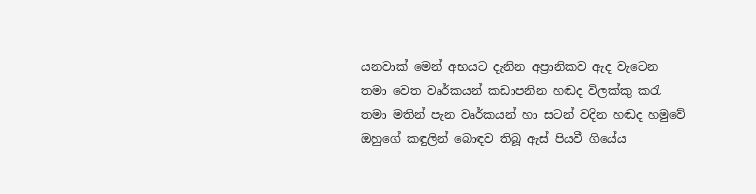යනවාක් මෙන් අභයට දැනින අප්‍රානිකව ඇද වැටෙන තමා වෙත වෘර්කයන් කඩාපනින හඬද විලක්කු කරැ තමා මතින් පැන වෘර්කයන් හා සටන් වදින හඬද හමුවේ ඔහුගේ කඳුලින් බොඳව තිබූ ඇස් පියවී ගියේය